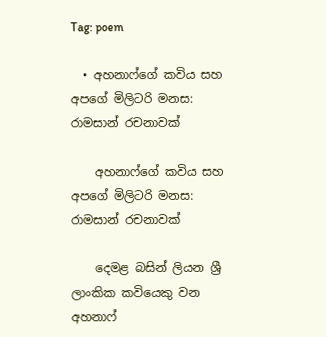Tag: poem

  • අහනාෆ්ගේ කවිය සහ අපගේ මිලිටරි මනස: රාමසාන් රචනාවක්

    අහනාෆ්ගේ කවිය සහ අපගේ මිලිටරි මනස: රාමසාන් රචනාවක්

    දෙමළ බසින් ලියන ශ්‍රී ලාංකික කවියෙකු වන අහනාෆ්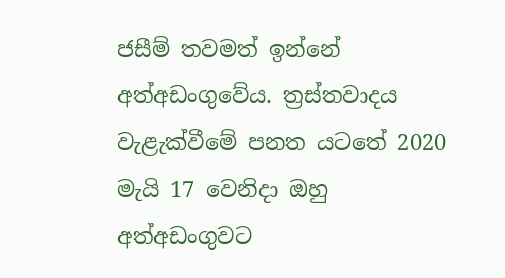ජසීම් තවමත් ඉන්නේ අත්අඩංගුවේය. ත්‍රස්තවාදය වැළැක්වීමේ පනත යටතේ 2020 මැයි 17 වෙනිදා ඔහු අත්අඩංගුවට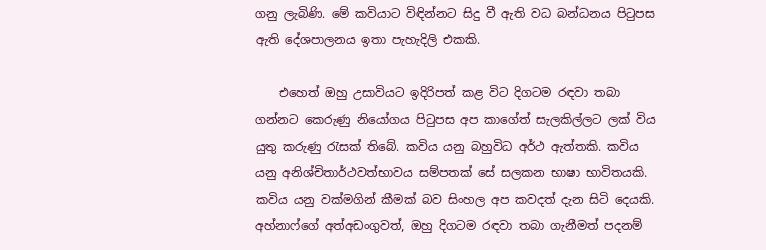ගනු ලැබිණි. මේ කවියාට විඳින්නට සිදු වී ඇති වධ බන්ධනය පිටුපස ඇති දේශපාලනය ඉතා පැහැදිලි එකකි.

    එහෙත් ඔහු උසාවියට ඉදිරිපත් කළ විට දිගටම රඳවා තබා ගන්නට කෙරුණු නියෝගය පිටුපස අප කාගේත් සැලකිල්ලට ලක් විය යුතු කරුණු රැසක් තිබේ. කවිය යනු බහුවිධ අර්ථ ඇත්තකි. කවිය යනු අනිශ්චිතාර්ථවත්භාවය සම්පතක් සේ සලකන භාෂා භාවිතයකි. කවිය යනු වක්මගින් කීමක් බව සිංහල අප කවදත් දැන සිටි දෙයකි. අහ්නාෆ්ගේ අත්අඩංගුවත්, ඔහු දිගටම රඳවා තබා ගැනීමත් පදනම්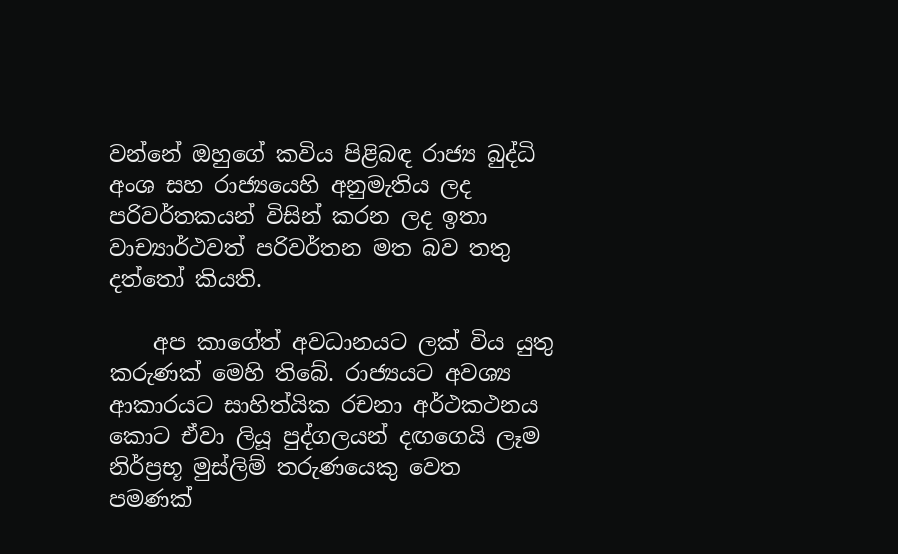වන්නේ ඔහුගේ කවිය පිළිබඳ රාජ්‍ය බුද්ධි අංශ සහ රාජ්‍යයෙහි අනුමැතිය ලද පරිවර්තකයන් විසින් කරන ලද ඉතා වාච්‍යාර්ථවත් පරිවර්තන මත බව තතු දත්තෝ කියති.

    අප කාගේත් අවධානයට ලක් විය යුතු කරුණක් මෙහි තිබේ. රාජ්‍යයට අවශ්‍ය ආකාරයට සාහිත්යික රචනා අර්ථකථනය කොට ඒවා ලියූ පුද්ගලයන් දඟගෙයි ලෑම නිර්ප්‍රභූ මුස්ලිම් තරුණයෙකු වෙත පමණක්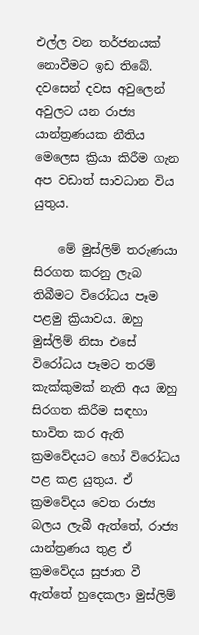එල්ල වන තර්ජනයක් නොවීමට ඉඩ තිබේ. දවසෙන් දවස අවුලෙන් අවුලට යන රාජ්‍ය යාන්ත්‍රණයක නීතිය මෙලෙස ක්‍රියා කිරීම ගැන අප වඩාත් සාවධාන විය යුතුය.

    මේ මුස්ලිම් තරුණයා සිරගත කරනු ලැබ තිබීමට විරෝධය පෑම පළමු ක්‍රියාවය. ඔහු මුස්ලිම් නිසා එසේ විරෝධය පෑමට තරම් කැක්කුමක් නැති අය ඔහු සිරගත කිරීම සඳහා භාවිත කර ඇති ක්‍රමවේදයට හෝ විරෝධය පළ කළ යුතුය. ඒ ක්‍රමවේදය වෙත රාජ්‍ය බලය ලැබී ඇත්තේ, රාජ්‍ය යාන්ත්‍රණය තුළ ඒ ක්‍රමවේදය සුජාත වී ඇත්තේ හුදෙකලා මුස්ලිම්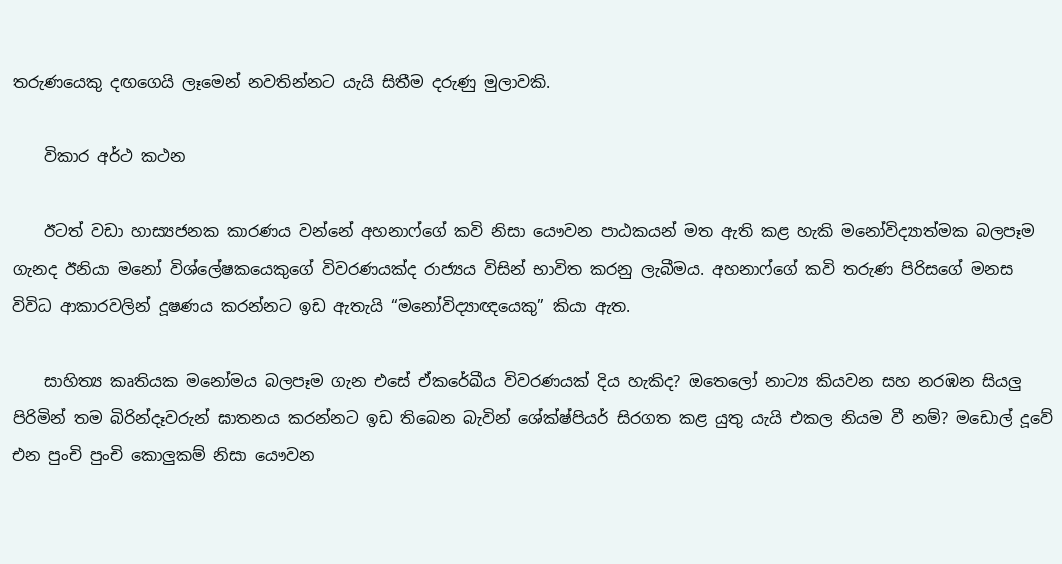තරුණයෙකු දඟගෙයි ලෑමෙන් නවතින්නට යැයි සිතීම දරුණු මුලාවකි.

    විකාර අර්ථ කථන

    ඊටත් වඩා හාස්‍යජනක කාරණය වන්නේ අහනාෆ්ගේ කවි නිසා යෞවන පාඨකයන් මත ඇති කළ හැකි මනෝවිද්‍යාත්මක බලපෑම ගැනද ඊනියා මනෝ විශ්ලේෂකයෙකුගේ විවරණයක්ද රාජ්‍යය විසින් භාවිත කරනු ලැබීමය. අහනාෆ්ගේ කවි තරුණ පිරිසගේ මනස විවිධ ආකාරවලින් දූෂණය කරන්නට ඉඩ ඇතැයි “මනෝවිද්‍යාඥයෙකු” කියා ඇත.

    සාහිත්‍ය කෘතියක මනෝමය බලපෑම ගැන එසේ ඒකරේඛීය විවරණයක් දිය හැකිද? ඔතෙලෝ නාට්‍ය කියවන සහ නරඹන සියලු පිරිමින් තම බිරින්දෑවරුන් ඝාතනය කරන්නට ඉඩ තිබෙන බැවින් ශේක්ෂ්පියර් සිරගත කළ යුතු යැයි එකල නියම වී නම්? මඩොල් දූවේ එන පුංචි පුංචි කොලුකම් නිසා යෞවන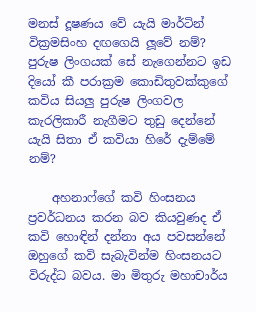මනස් දූෂණය වේ යැයි මාර්ටින් වික්‍රමසිංහ දඟගෙයි ලූවේ නම්? පුරුෂ ලිංගයක් සේ නැගෙන්නට ඉඩ දියෝ කී පරාක්‍රම කොඩිතුවක්කුගේ කවිය සියලු පුරුෂ ලිංගවල කැරලිකාරී නැගීමට තුඩු දෙන්නේ යැයි සිතා ඒ කවියා හිරේ දැම්මේ නම්?

    අහනාෆ්ගේ කවි හිංසනය ප්‍රවර්ධනය කරන බව කියවුණද ඒ කවි හොඳින් දන්නා අය පවසන්නේ ඔහුගේ කවි සැබැවින්ම හිංසනයට විරුද්ධ බවය. මා මිතුරු මහාචාර්ය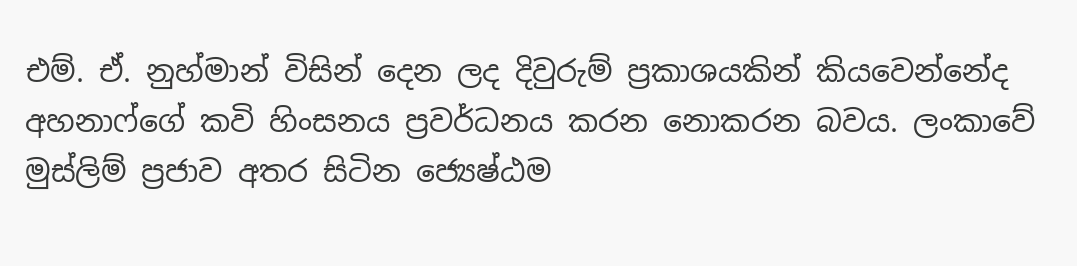එම්. ඒ. නුහ්මාන් විසින් දෙන ලද දිවුරුම් ප්‍රකාශයකින් කියවෙන්නේද අහනාෆ්ගේ කවි හිංසනය ප්‍රවර්ධනය කරන නොකරන බවය. ලංකාවේ මුස්ලිම් ප්‍රජාව අතර සිටින ජ්‍යෙෂ්ඨම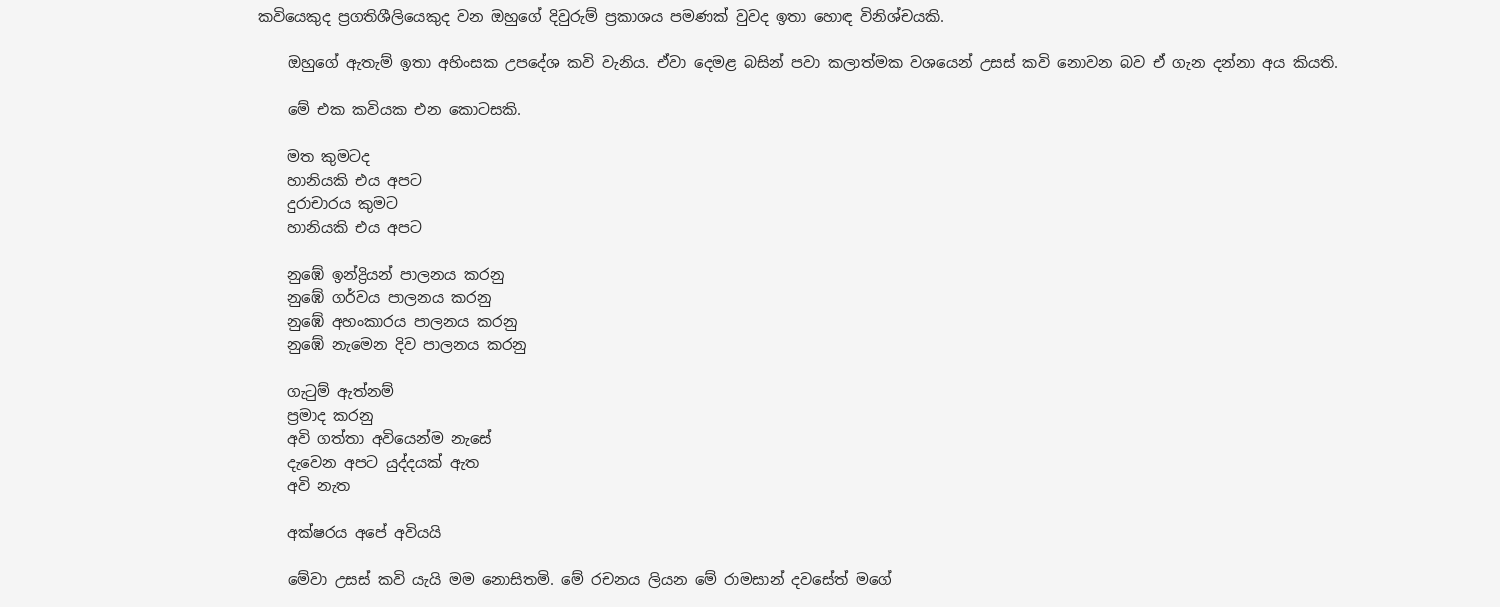කවියෙකුද ප්‍රගතිශීලියෙකුද වන ඔහුගේ දිවුරුම් ප්‍රකාශය පමණක් වුවද ඉතා හොඳ විනිශ්චයකි.

    ඔහුගේ ඇතැම් ඉතා අහිංසක උපදේශ කවි වැනිය. ඒවා දෙමළ බසින් පවා කලාත්මක වශයෙන් උසස් කවි නොවන බව ඒ ගැන දන්නා අය කියති.

    මේ එක කවියක එන කොටසකි.

    මත කුමටද
    හානියකි එය අපට
    දුරාචාරය කුමට
    හානියකි එය අපට

    නුඹේ ඉන්ද්‍රියන් පාලනය කරනු
    නුඹේ ගර්වය පාලනය කරනු
    නුඹේ අහංකාරය පාලනය කරනු
    නුඹේ නැමෙන දිව පාලනය කරනු

    ගැටුම් ඇත්නම්
    ප්‍රමාද කරනු
    අවි ගත්තා අවියෙන්ම නැසේ
    දැවෙන අපට යුද්දයක් ඇත
    අවි නැත

    අක්ෂරය අපේ අවියයි

    මේවා උසස් කවි යැයි මම නොසිතමි. මේ රචනය ලියන මේ රාමසාන් දවසේත් මගේ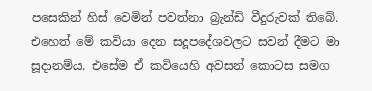පසෙකින් හිස් වෙමින් පවත්නා බ්‍රැන්ඩි වීදුරුවක් තිබේ. එහෙත් මේ කවියා දෙන සදූපදේශවලට සවන් දීමට මා සූදානම්ය. එසේම ඒ කවියෙහි අවසන් කොටස සමග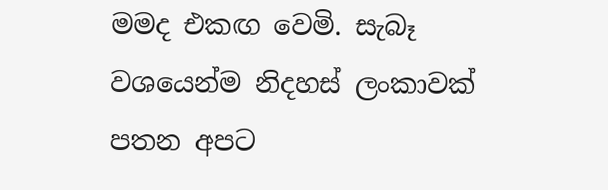මමද එකඟ වෙමි. සැබෑ වශයෙන්ම නිදහස් ලංකාවක් පතන අපට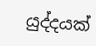යුද්දයක්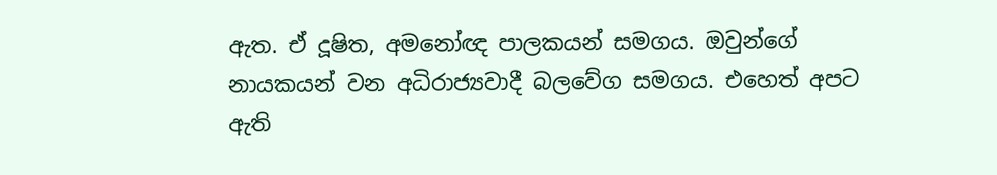ඇත. ඒ දූෂිත, අමනෝඥ පාලකයන් සමගය. ඔවුන්ගේ නායකයන් වන අධිරාජ්‍යවාදී බලවේග සමගය. එහෙත් අපට ඇති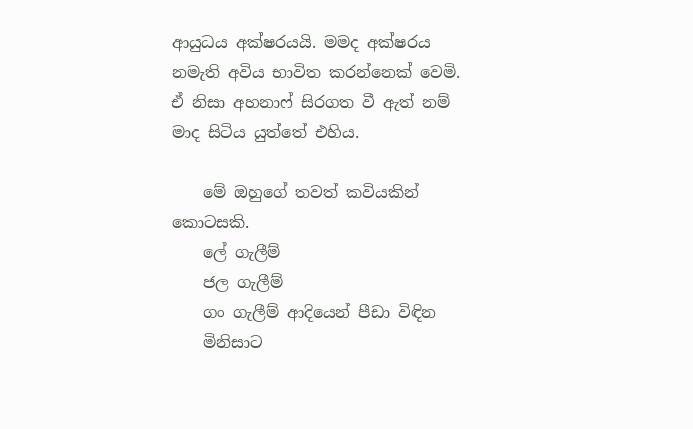ආයුධය අක්ෂරයයි. මමද අක්ෂරය නමැති අවිය භාවිත කරන්නෙක් වෙමි. ඒ නිසා අහනාෆ් සිරගත වී ඇත් නම් මාද සිටිය යුත්තේ එහිය.

    මේ ඔහුගේ තවත් කවියකින් කොටසකි.
    ලේ ගැලීම්
    ජල ගැලීම්
    ගං ගැලීම් ආදියෙන් පීඩා විඳින
    මිනිසාට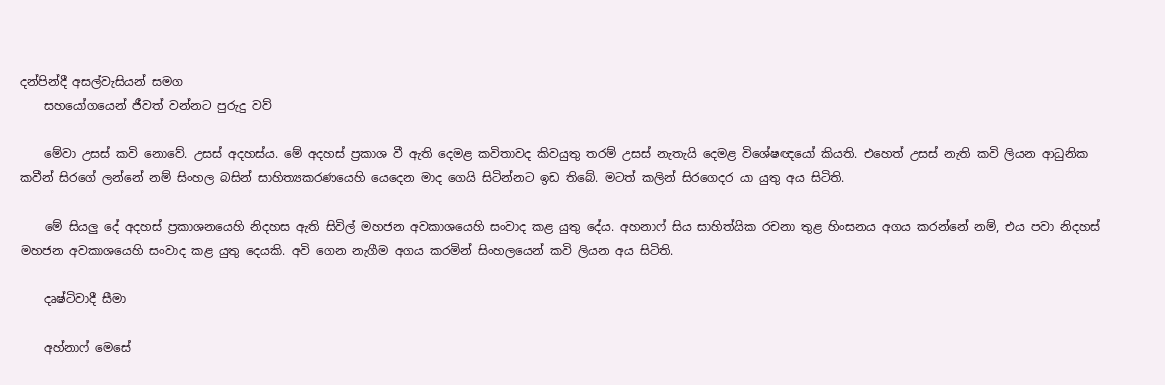දන්පින්දී අසල්වැසියන් සමග
    සහයෝගයෙන් ජීවත් වන්නට පුරුදු වව්

    මේවා උසස් කවි නොවේ. උසස් අදහස්ය. මේ අදහස් ප්‍රකාශ වී ඇති දෙමළ කවිතාවද කිවයුතු තරම් උසස් නැතැයි දෙමළ විශේෂඥයෝ කියති. එහෙත් උසස් නැති කවි ලියන ආධුනික කවීන් සිරගේ ලන්නේ නම් සිංහල බසින් සාහිත්‍යකරණයෙහි යෙදෙන මාද ගෙයි සිටින්නට ඉඩ තිබේ. මටත් කලින් සිරගෙදර යා යුතු අය සිටිති.

    මේ සියලු දේ අදහස් ප්‍රකාශනයෙහි නිදහස ඇති සිවිල් මහජන අවකාශයෙහි සංවාද කළ යුතු දේය. අහනාෆ් සිය සාහිත්යික රචනා තුළ හිංසනය අගය කරන්නේ නම්, එය පවා නිදහස් මහජන අවකාශයෙහි සංවාද කළ යුතු දෙයකි. අවි ගෙන නැගීම අගය කරමින් සිංහලයෙන් කවි ලියන අය සිටිති.

    දෘෂ්ටිවාදී සීමා

    අහ්නාෆ් මෙසේ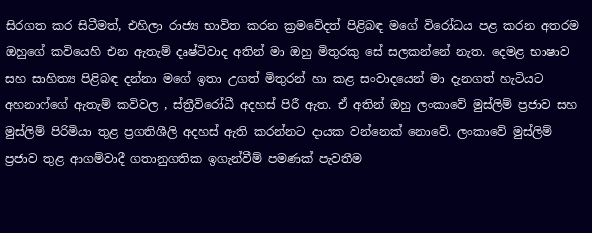සිරගත කර සිටීමත්, එහිලා රාජ්‍ය භාවිත කරන ක්‍රමවේදත් පිළිබඳ මගේ විරෝධය පළ කරන අතරම ඔහුගේ කවියෙහි එන ඇතැම් දෘෂ්ටිවාද අතින් මා ඔහු මිතුරකු සේ සලකන්නේ නැත. දෙමළ භාෂාව සහ සාහිත්‍ය පිළිබඳ දන්නා මගේ ඉතා උගත් මිතුරන් හා කළ සංවාදයෙන් මා දැනගත් හැටියට අහනාෆ්ගේ ඇතැම් කවිවල , ස්ත්‍රීවිරෝධී අදහස් පිරී ඇත. ඒ අතින් ඔහු ලංකාවේ මුස්ලිම් ප්‍රජාව සහ මුස්ලිම් පිරිමියා තුළ ප්‍රගතිශීලි අදහස් ඇති කරන්නට දායක වන්නෙක් නොවේ. ලංකාවේ මුස්ලිම් ප්‍රජාව තුළ ආගම්වාදී ගතානුගතික ඉගැන්වීම් පමණක් පැවතීම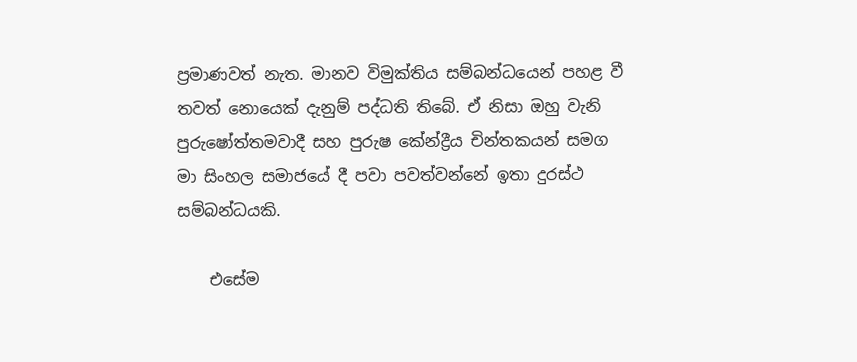ප්‍රමාණවත් නැත. මානව විමුක්තිය සම්බන්ධයෙන් පහළ වී තවත් නොයෙක් දැනුම් පද්ධති තිබේ. ඒ නිසා ඔහු වැනි පුරුෂෝත්තමවාදී සහ පුරුෂ කේන්ද්‍රීය චින්තකයන් සමග මා සිංහල සමාජයේ දී පවා පවත්වන්නේ ඉතා දුරස්ථ සම්බන්ධයකි.

    එසේම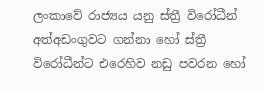ලංකාවේ රාජ්‍යය යනු ස්ත්‍රී විරෝධීන් අත්අඩංගුවට ගන්නා හෝ ස්ත්‍රී විරෝධීන්ට එරෙහිව නඩු පවරන හෝ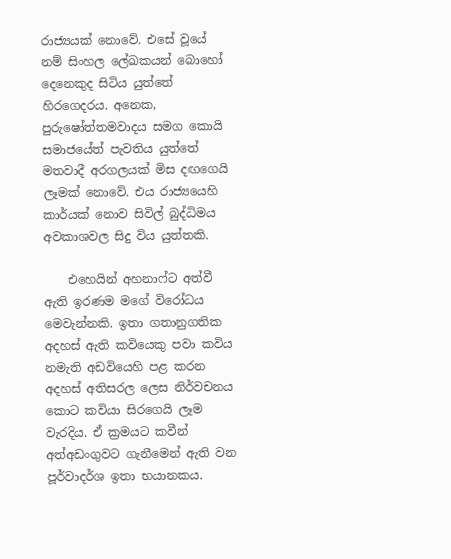රාජ්‍යයක් නොවේ. එසේ වූයේ නම් සිංහල ලේඛකයන් බොහෝ දෙනෙකුද සිටිය යුත්තේ හිරගෙදරය. අනෙක, පුරුෂෝත්තමවාදය සමග කොයි සමාජයේත් පැවතිය යුත්තේ මතවාදී අරගලයක් මිස දඟගෙයි ලෑමක් නොවේ. එය රාජ්‍යයෙහි කාර්යක් නොව සිවිල් බුද්ධිමය අවකාශවල සිදු විය යුත්තකි.

    එහෙයින් අහනාෆ්ට අත්වී ඇති ඉරණම මගේ විරෝධය මෙවැන්නකි. ඉතා ගතානුගතික අදහස් ඇති කවියෙකු පවා කවිය නමැති අඩවියෙහි පළ කරන අදහස් අතිසරල ලෙස නිර්වචනය කොට කවියා සිරගෙයි ලෑම වැරදිය. ඒ ක්‍රමයට කවීන් අත්අඩංගුවට ගැනීමෙන් ඇති වන පූර්වාදර්ශ ඉතා භයානකය.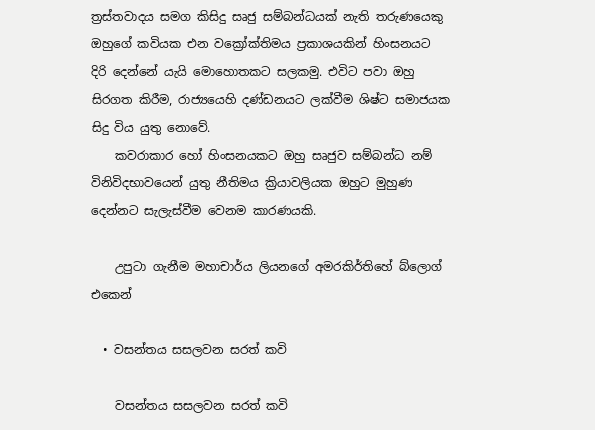ත්‍රස්තවාදය සමග කිසිදු සෘජු සම්බන්ධයක් නැති තරුණයෙකු ඔහුගේ කවියක එන වක්‍රෝක්තිමය ප්‍රකාශයකින් හිංසනයට දිරි දෙන්නේ යැයි මොහොතකට සලකමු. එවිට පවා ඔහු සිරගත කිරීම, රාජ්‍යයෙහි දණ්ඩනයට ලක්වීම ශිෂ්ට සමාජයක සිදු විය යුතු නොවේ.
    කවරාකාර හෝ හිංසනයකට ඔහු සෘජුව සම්බන්ධ නම් විනිවිදභාවයෙන් යුතු නීතිමය ක්‍රියාවලියක ඔහුට මුහුණ දෙන්නට සැලැස්වීම වෙනම කාරණයකි.

    උපුටා ගැනීම මහාචාර්ය ලියනගේ අමරකිර්තිහේ බ්ලොග් එකෙන්

  • වසන්තය සසලවන සරත් කවි

    වසන්තය සසලවන සරත් කවි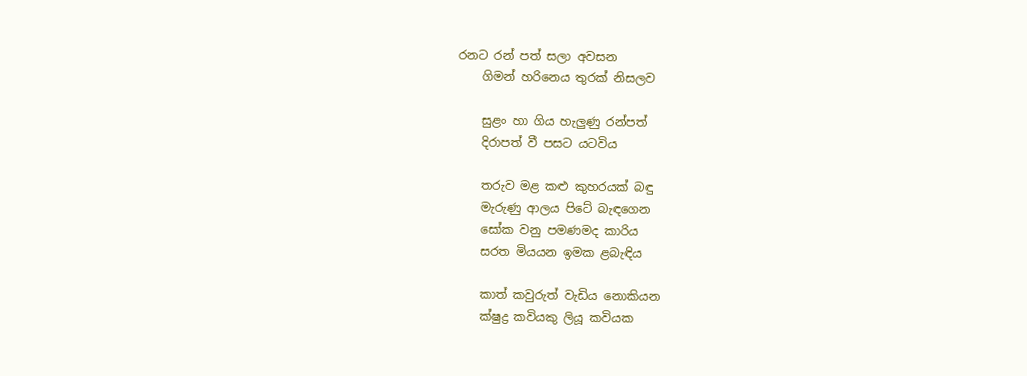රනට රන් පත් සලා අවසන
    ගිමන් හරිනෙය තුරක් නිසලව

    සුළං හා ගිය හැලුණු රන්පත්
    දිරාපත් වී පසට යටවිය

    තරුව මළ කළු කුහරයක් බඳු
    මැරුණු ආලය පිටේ බැඳගෙන
    සෝක වනු පමණමද කාරිය
    සරත මියයන ඉමක ළබැඳිය

    කාත් කවුරුත් වැඩිය නොකියන
    ක්ෂුද්‍ර කවියකු ලියූ කවියක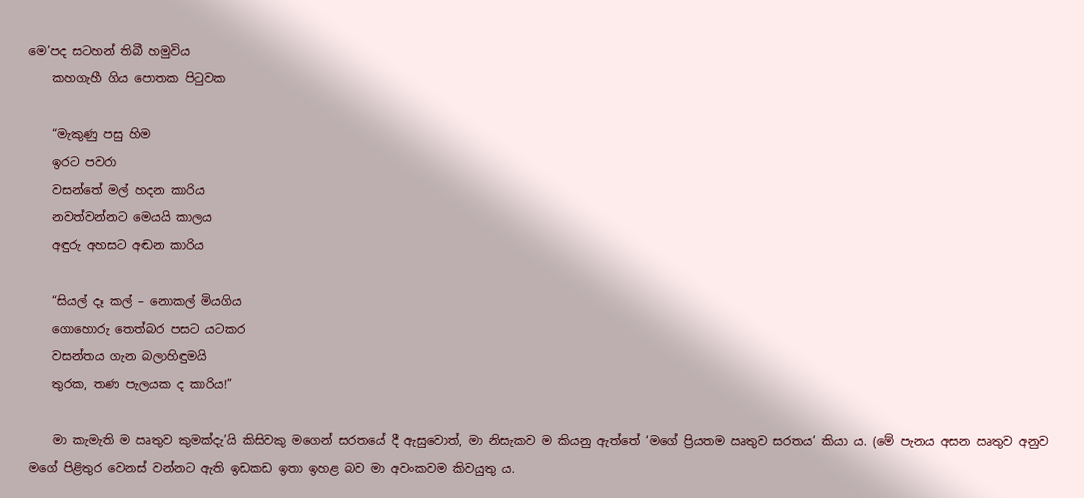මෙ’පද සටහන් තිබී හමුවිය
    කහගැහී ගිය පොතක පිටුවක

    “මැකුණු පසු හිම
    ඉරට පවරා
    වසන්තේ මල් හදන කාරිය
    නවත්වන්නට මෙයයි කාලය
    අඳුරු අහසට අඬන කාරිය

    “සියල් දෑ කල් – නොකල් මියගිය
    ගොහොරු තෙත්බර පසට යටකර
    වසන්තය ගැන බලාහිඳුමයි
    තුරක, තණ පැලයක ද කාරිය!”

    මා කැමැති ම ඍතුව කුමක්දැ’යි කිසිවකු මගෙන් සරතයේ දී ඇසුවොත්, මා නිසැකව ම කියනු ඇත්තේ ‘මගේ ප්‍රියතම ඍතුව සරතය’ කියා ය. (මේ පැනය අසන ඍතුව අනුව මගේ පිළිතුර වෙනස් වන්නට ඇති ඉඩකඩ ඉතා ඉහළ බව මා අවංකවම කිවයුතු ය‍.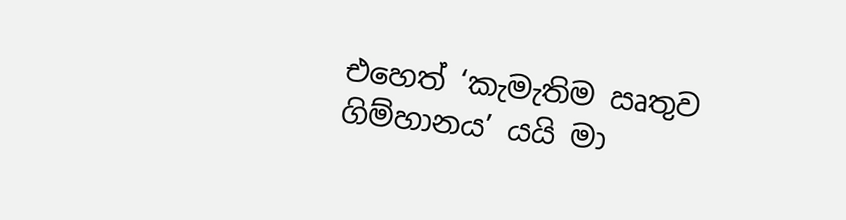එහෙත් ‘කැමැතිම ඍතුව ගිම්හානය’ යයි මා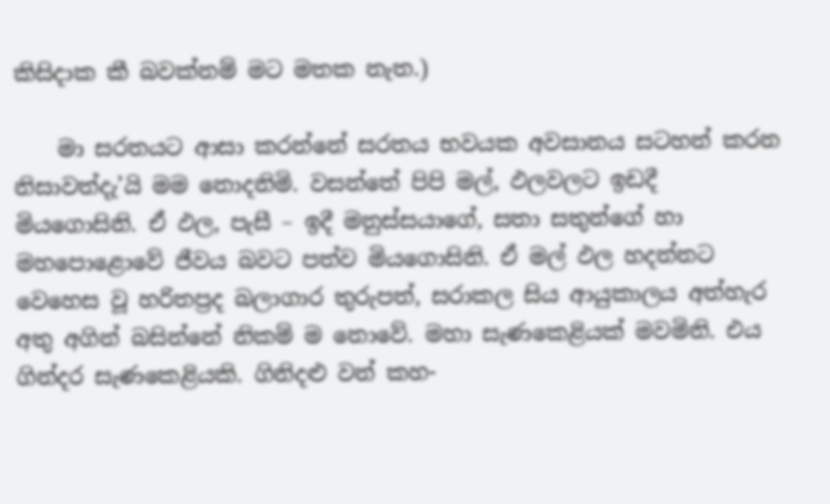කිසිදාක කී බවක්නම් මට මතක නැත‍.)

    මා සරතයට ආසා කරන්නේ සරතය භවයක අවසානය සටහන් කරන නිසාවත්දැ’යි මම නොදනිමි‍‍. වසන්තේ පිපි මල්, ඵලවලට ඉඩදී මියගොසිනි. ඒ ඵල, පැසී – ඉදී මනුස්සයාගේ, සතා සතුන්ගේ හා මහපොළොවේ ජීවය බවට පත්ව මියගොසිනි‍‍. ඒ මල් ඵල හදන්නට වෙහෙස වූ හරිතප්‍රද බලාගාර තුරුපත්, සරාකල සිය ආයුකාලය අත්හැර අතු අගින් බසින්නේ නිකම් ම නොවේ. මහා සැණකෙළියක් මවමිනි. එය ගින්දර සැණකෙළියකි. ගිනිදළු වන් කහ-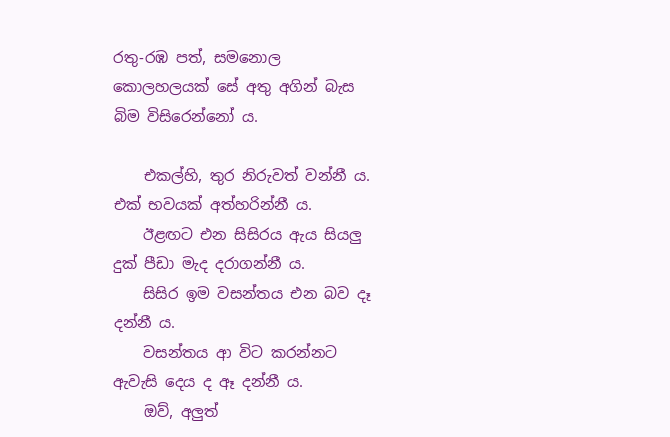රතු-රඹ පත්, සමනොල කොලහලයක් සේ අතු අගින් බැස බිම විසිරෙන්නෝ ය.

    එකල්හි, තුර නිරුවත් වන්නී ය. එක් භවයක් අත්හරින්නී ය.
    ඊළඟට එන සිසිරය ඇය සියලු දුක් පීඩා මැද දරාගන්නී ය.
    සිසිර ඉම වසන්තය එන බව දෑ දන්නී ය‍.
    වසන්තය ආ විට කරන්නට ඇවැසි දෙය ද ඈ දන්නී ය.
    ඔව්, අලුත්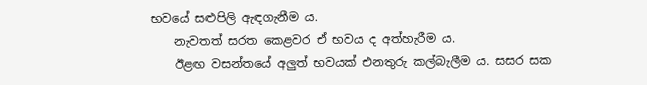භවයේ සළුපිලි ඇඳගැනීම ය.
    නැවතත් සරත කෙළවර ඒ භවය ද අත්හැරීම ය‍.
    ඊළඟ වසන්තයේ අලුත් භවයක් එනතුරු කල්බැලීම ය. සසර සක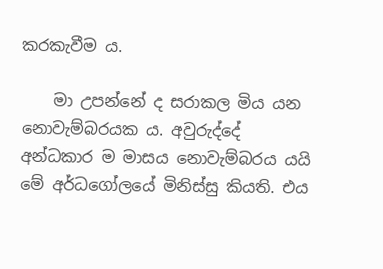කරකැවීම ය.

    මා උපන්නේ ද සරාකල මිය යන නොවැම්බරයක ය‍‍. අවුරුද්දේ අන්ධකාර ම මාසය නොවැම්බරය යයි මේ අර්ධගෝලයේ මිනිස්සු කියති. එය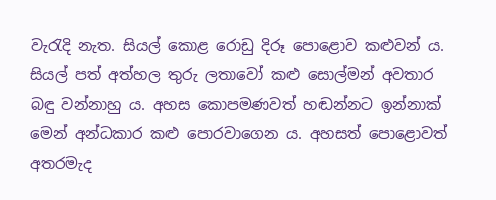වැරැදි නැත. සියල් කොළ රොඩු දිරූ පොළොව කළුවන් ය. සියල් පත් අත්හල තුරු ලතාවෝ කළු සොල්මන් අවතාර බඳු වන්නාහු ය. අහස කොපමණවත් හඬන්නට ඉන්නාක් මෙන් අන්ධකාර කළු පොරවාගෙන ය. අහසත් පොළොවත් අතරමැද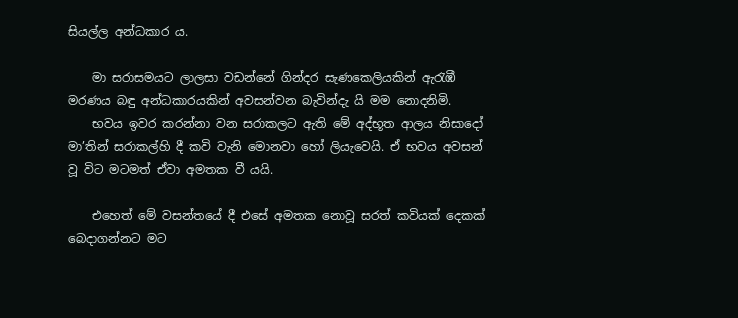සියල්ල අන්ධකාර ය.

    මා සරාසමයට ලාලසා වඩන්නේ ගින්දර සැණකෙලියකින් ඇරැඹී මරණය බඳු අන්ධකාරයකින් අවසන්වන බැවින්දැ යි මම නොදනිමි‍‍.
    භවය ඉවර කරන්නා වන සරාකලට ඇති මේ අද්භූත ආලය නිසාදෝ මා’තින් සරාකල්හි දී කවි වැනි මොනවා හෝ ලියැවෙයි. ඒ භවය අවසන් වූ විට මටමත් ඒවා අමතක වී යයි.

    එහෙත් මේ වසන්තයේ දී එසේ අමතක නොවූ සරත් කවියක් දෙකක් බෙදාගන්නට මට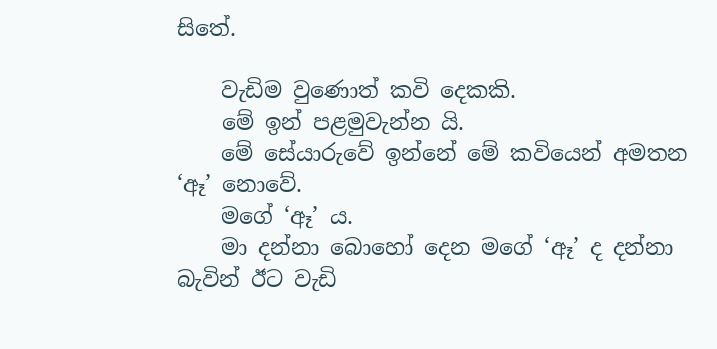සිතේ.

    වැඩිම වුණොත් කවි දෙකකි.
    මේ ඉන් පළමුවැන්න යි.
    මේ සේයාරුවේ ඉන්නේ මේ කවියෙන් අමතන ‘ඈ’ නොවේ.
    මගේ ‘ඈ’ ය.
    මා දන්නා බොහෝ දෙන මගේ ‘ඈ’ ද දන්නා බැවින් ඊට වැඩි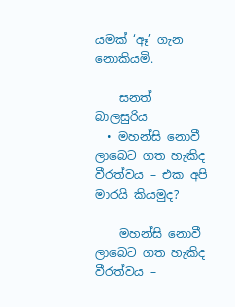යමක් ‘ඈ’ ගැන නොකියමි.

    සනත් බාලසුරිය
  • මහන්සි නොවී ලාබෙට ගත හැකිද වීරත්වය – එක අපි මාරයි කියමුද?

    මහන්සි නොවී ලාබෙට ගත හැකිද වීරත්වය –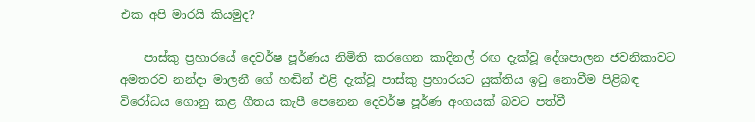එක අපි මාරයි කියමුද?

    පාස්කු ප්‍රහාරයේ දෙවර්ෂ පූර්ණය නිමිති කරගෙන කාදිනල් රඟ දැක්වූ දේශපාලන ජවනිකාවට අමතරව නන්දා මාලනී ගේ හඬින් එළි දැක්වූ පාස්කු ප්‍රහාරයට යුක්තිය ඉටු නොවීම පිළිබඳ විරෝධය ගොනු කළ ගීතය කැපී පෙනෙන දෙවර්ෂ පූර්ණ අංගයක් බවට පත්වී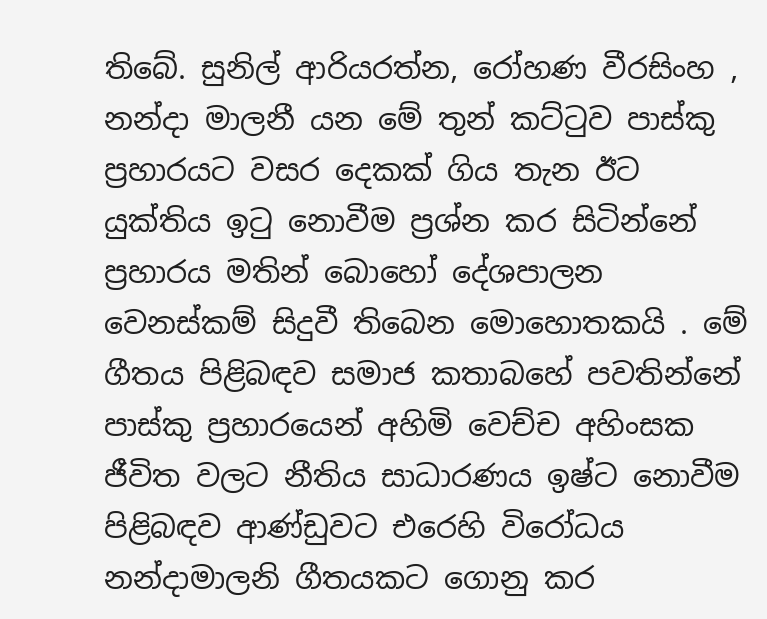තිබේ. සුනිල් ආරියරත්න, රෝහණ වීරසිංහ , නන්දා මාලනී යන මේ තුන් කට්ටුව පාස්කු ප්‍රහාරයට වසර දෙකක් ගිය තැන ඊට යුක්තිය ඉටු නොවීම ප්‍රශ්න කර සිටින්නේ ප්‍රහාරය මතින් බොහෝ දේශපාලන වෙනස්කම් සිදුවී තිබෙන මොහොතකයි . මේ ගීතය පිළිබඳව සමාජ කතාබහේ පවතින්නේ පාස්කු ප්‍රහාරයෙන් අහිමි වෙච්ච අහිංසක ජීවිත වලට නීතිය සාධාරණය ඉෂ්ට නොවීම පිළිබඳව ආණ්ඩුවට එරෙහි විරෝධය නන්දාමාලනි ගීතයකට ගොනු කර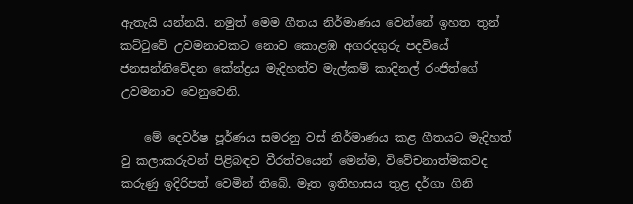ඇතැයි යන්නයි. නමුත් මෙම ගීතය නිර්මාණය වෙන්නේ ඉහත තුන් කට්ටුවේ උවමනාවකට නොව කොළඹ අගරදගුරු පදවියේ ජනසන්නිවේදන කේන්ද්‍රය මැදිහත්ව මැල්කම් කාදිනල් රංජිත්ගේ උවමනාව වෙනුවෙනි.

    මේ දෙවර්ෂ පූර්ණය සමරනු වස් නිර්මාණය කළ ගීතයට මැදිහත් වු කලාකරුවන් පිළිබඳව වීරත්වයෙන් මෙන්ම, විවේචනාත්මකවද කරුණු ඉදිරිපත් වෙමින් තිබේ. මෑත ඉතිහාසය තුළ දර්ගා ගිනි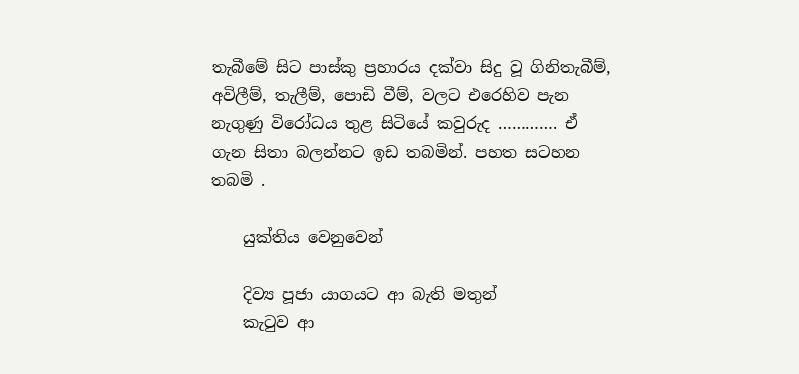තැබීමේ සිට පාස්කු ප්‍රහාරය දක්වා සිදු වූ ගිනිතැබීම්, අවිලීම්, තැලීම්, පොඩි වීම්, වලට එරෙහිව පැන නැගුණු විරෝධය තුළ සිටියේ කවුරුද …………. ඒ ගැන සිතා බලන්නට ඉඩ තබමින්. පහත සටහන තබමි .

    යුක්තිය වෙනුවෙන්

    දිව්‍ය පූජා යාගයට ආ බැති මතුන්
    කැටුව ආ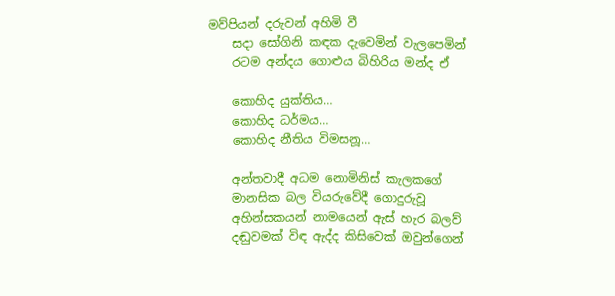මව්පියන් දරුවන් අහිමි වී
    සදා සෝගිනි කඳක දැවෙමින් වැලපෙමින්
    රටම අන්දය ගොළුය බිහිරිය මන්ද ඒ

    කොහිද යුක්තිය…
    කොහිද ධර්මය…
    කොහිද නීතිය විමසනූ…

    අන්තවාදී අධම නොමිනිස් කැලකගේ
    මානසික බල වියරුවේදී ගොදුරුවූ
    අහින්සකයන් නාමයෙන් ඇස් හැර බලව්‍
    දඬුවමක් විඳ ඇද්ද කිසිවෙක් ඔවුන්ගෙන්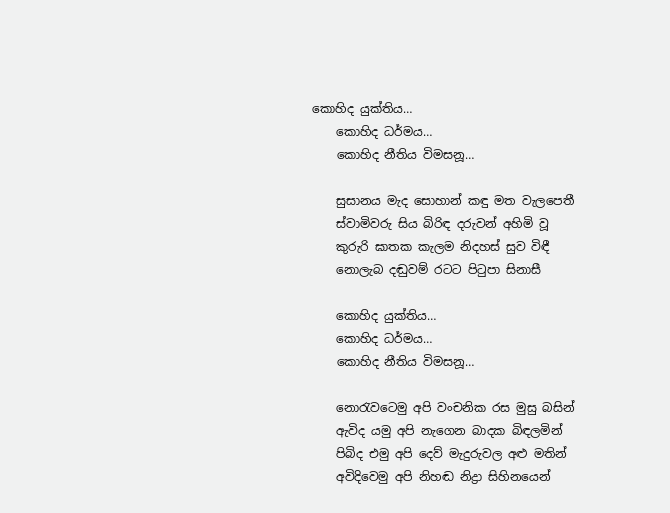කොහිද යුක්තිය…
    කොහිද ධර්මය…
    කොහිද නීතිය විමසනූ…

    සුසානය මැද සොහාන් කඳු මත වැලපෙතී
    ස්වාමිවරු සිය බිරිඳ දරුවන් අහිමි වූ
    කුරුරි ඝාතක කැලම නිදහස් සුව විඳී
    නොලැබ දඬුවම් රටට පිටුපා සිනාසී

    කොහිද යුක්තිය…
    කොහිද ධර්මය…
    කොහිද නීතිය විමසනූ…

    නොරැවටෙමු අපි වංචනික රස මුසු බසින්
    ඇවිද යමු අපි නැගෙන බාදක බිඳලමින්
    පිබිද එමු අපි දෙව් මැදුරුවල අළු මතින්
    අවිදිවෙමු අපි නිහඬ නිද්‍රා සිහිනයෙන්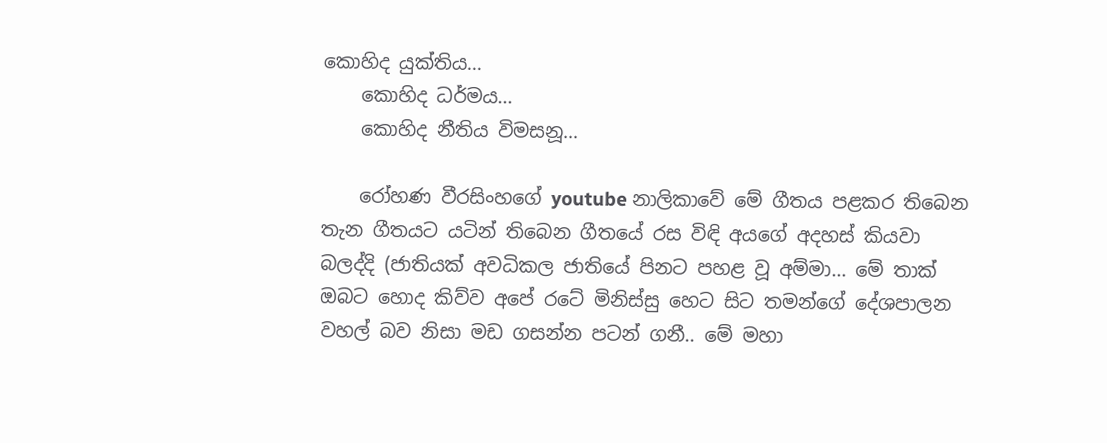කොහිද යුක්තිය…
    කොහිද ධර්මය…
    කොහිද නීතිය විමසනූ…

    රෝහණ වීරසිංහගේ youtube නාලිකාවේ මේ ගීතය පළකර තිබෙන තැන ගීතයට යටින් තිබෙන ගීතයේ රස විඳි අයගේ අදහස් කියවා බලද්දි (ජාතියක් අවධිකල ජාතියේ පිනට පහළ වූ අම්මා… මේ තාක් ඔබට හොද කිව්ව අපේ රටේ මිනිස්සු හෙට සිට තමන්ගේ දේශපාලන වහල් බව නිසා මඩ ගසන්න පටන් ගනී.. මේ මහා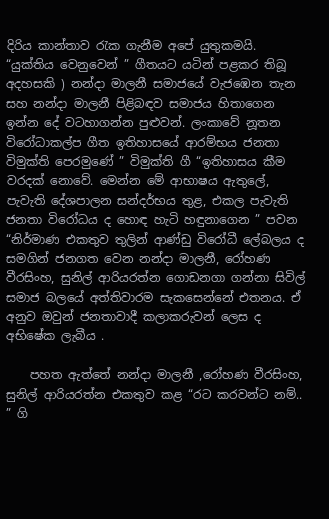දිරිය කාන්තාව රැක ගැනීම අපේ යුතුකමයි. “යුක්තිය වෙනුවෙන් ” ගීතයට යටින් පළකර තිබූ අදහසකි ) නන්දා මාලනී සමාජයේ වැජඹෙන තැන සහ නන්දා මාලනී පිළිබඳව සමාජය හිතාගෙන ඉන්න දේ වටහාගන්න පුළුවන්. ලංකාවේ නූතන විරෝධාකල්ප ගීත ඉතිහාසයේ ආරම්භය ජනතා විමුක්ති පෙරමුණේ ” විමුක්ති ගී “ඉතිහාසය කීම වරදක් නොවේ. මෙන්න මේ ආභාෂය ඇතුලේ, පැවැති දේශපාලන සන්දර්භය තුළ, එකල පැවැති ජනතා විරෝධය ද හොඳ හැටි හඳුනාගෙන ” පවන “නිර්මාණ එකතුව තුලින් ආණ්ඩු විරෝධී ලේබලය ද සමගින් ජනගත වෙන නන්දා මාලනී, රෝහණ වීරසිංහ, සුනිල් ආරියරත්න ගොඩනගා ගන්නා සිවිල් සමාජ බලයේ අත්තිවාරම සැකසෙන්නේ එතනය. ඒ අනුව ඔවුන් ජනතාවාදී කලාකරුවන් ලෙස ද අභිෂේක ලැබීය .

    පහත ඇත්තේ නන්දා මාලනී ,රෝහණ වීරසිංහ, සුනිල් ආරියරත්න එකතුව කළ “රට කරවන්ට නම්.. ” ගි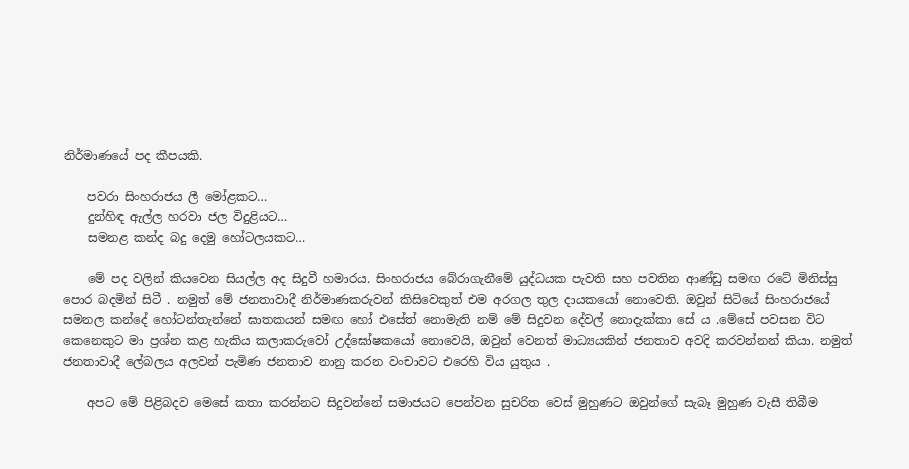නිර්මාණයේ පද කීපයකි.

    පවරා සිංහරාජය ලී මෝළකට…
    දුන්හිඳ ඇල්ල හරවා ජල විදුළියට…
    සමනළ කන්ද බදු දෙමු හෝටලයකට…

    මේ පද වලින් කියවෙන සියල්ල අද සිදුවී හමාරය. සිංහරාජය බේරාගැනීමේ යුද්ධයක පැවති සහ පවතින ආණ්ඩු සමඟ රටේ මිනිස්සු පොර බදමින් සිටී . නමුත් මේ ජනතාවාදී නිර්මාණකරුවන් කිසිවෙකුත් එම අරගල තුල දායකයෝ නොවෙති. ඔවුන් සිටියේ සිංහරාජයේ සමනල කන්දේ හෝටන්තැන්නේ ඝාතකයන් සමඟ හෝ එසේත් නොමැති නම් මේ සිදුවන දේවල් නොදැක්කා සේ ය .මේසේ පවසන විට කෙනෙකුට මා ප්‍රශ්න කළ හැකිය කලාකරුවෝ උද්ඝෝෂකයෝ නොවෙයි, ඔවුන් වෙනත් මාධ්‍යයකින් ජනතාව අවදි කරවන්නන් කියා. නමුත් ජනතාවාදී ලේබලය අලවන් පැමිණ ජනතාව නානු කරන වංචාවට එරෙහි විය යුතුය .

    අපට මේ පිළිබදව මෙසේ කතා කරන්නට සිදුවන්නේ සමාජයට පෙන්වන සුචරිත වෙස් මුහුණට ඔවුන්ගේ සැබෑ මුහුණ වැසී තිබීම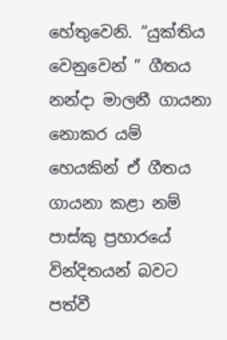හේතුවෙනි. “යුක්තිය වෙනුවෙන් ” ගීතය නන්දා මාලනී ගායනා නොකර යම් හෙයකින් ඒ ගීතය ගායනා කළා නම් පාස්කු ප්‍රහාරයේ වින්දිතයන් බවට පත්වී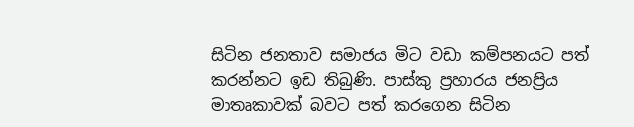සිටින ජනතාව සමාජය මිට වඩා කම්පනයට පත් කරන්නට ඉඩ තිබුණි. පාස්කු ප්‍රහාරය ජනප්‍රිය මාතෘකාවක් බවට පත් කරගෙන සිටින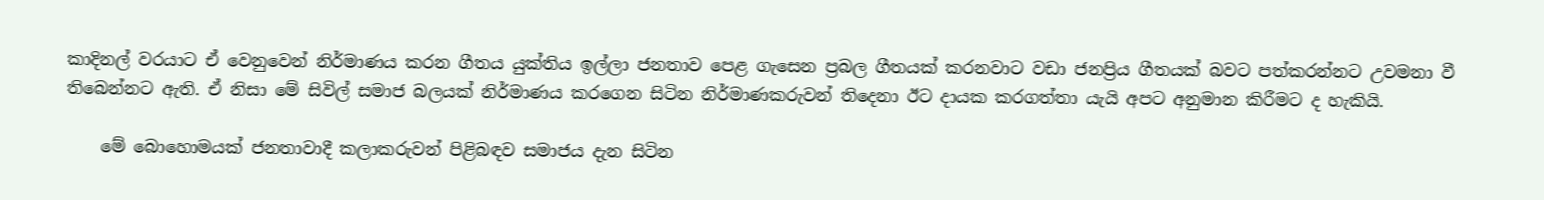කාදිනල් වරයාට ඒ වෙනුවෙන් නිර්මාණය කරන ගීතය යුක්තිය ඉල්ලා ජනතාව පෙළ ගැසෙන ප්‍රබල ගීතයක් කරනවාට වඩා ජනප්‍රිය ගීතයක් බවට පත්කරන්නට උවමනා වී තිබෙන්නට ඇති. ඒ නිසා මේ සිවිල් සමාජ බලයක් නිර්මාණය කරගෙන සිටින නිර්මාණකරුවන් තිදෙනා ඊට දායක කරගත්තා යැයි අපට අනුමාන කිරීමට ද හැකියි.

    මේ බොහොමයක් ජනතාවාදී කලාකරුවන් පිළිබඳව සමාජය දැන සිටින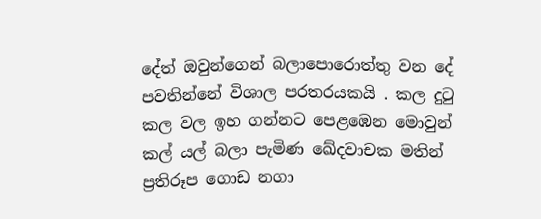දේත් ඔවුන්ගෙන් බලාපොරොත්තු වන දේ පවතින්නේ විශාල පරතරයකයි . කල දුටු කල වල ඉහ ගන්නට පෙළඹෙන මොවුන් කල් යල් බලා පැමිණ ඛේදවාචක මතින් ප්‍රතිරූප ගොඩ නගා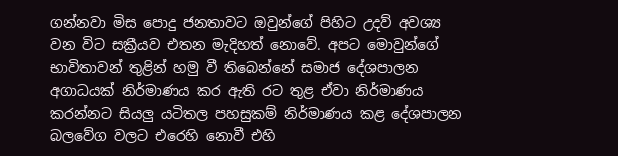ගන්නවා මිස පොදු ජනතාවට ඔවුන්ගේ පිහිට උදව් අවශ්‍ය වන විට සක්‍රීයව එතන මැදිහත් නොවේ. අපට මොවුන්ගේ භාවිතාවන් තුළින් හමු වී තිබෙන්නේ සමාජ දේශපාලන අගාධයක් නිර්මාණය කර ඇති රට තුළ ඒවා නිර්මාණය කරන්නට සියලු යටිතල පහසුකම් නිර්මාණය කළ දේශපාලන බලවේග වලට එරෙහි නොවී එහි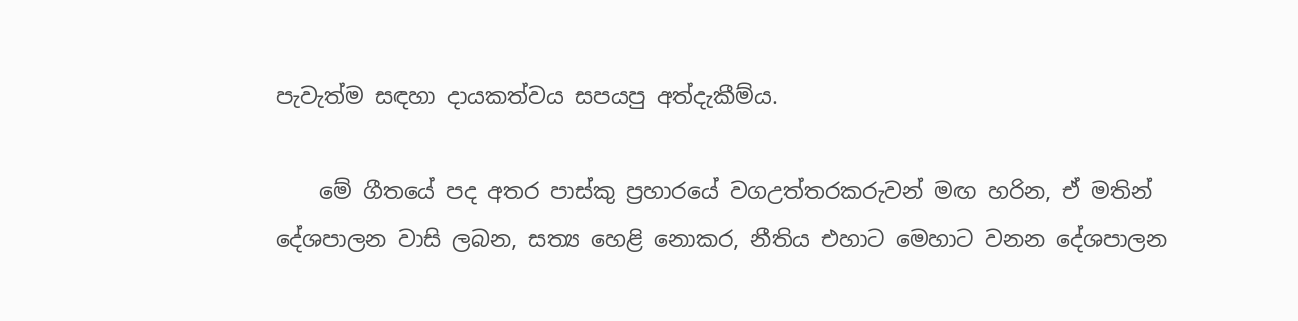පැවැත්ම සඳහා දායකත්වය සපයපු අත්දැකීම්ය.

    මේ ගීතයේ පද අතර පාස්කු ප්‍රහාරයේ වගඋත්තරකරුවන් මඟ හරින, ඒ මතින් දේශපාලන වාසි ලබන, සත්‍ය හෙළි නොකර, නීතිය එහාට මෙහාට වනන දේශපාලන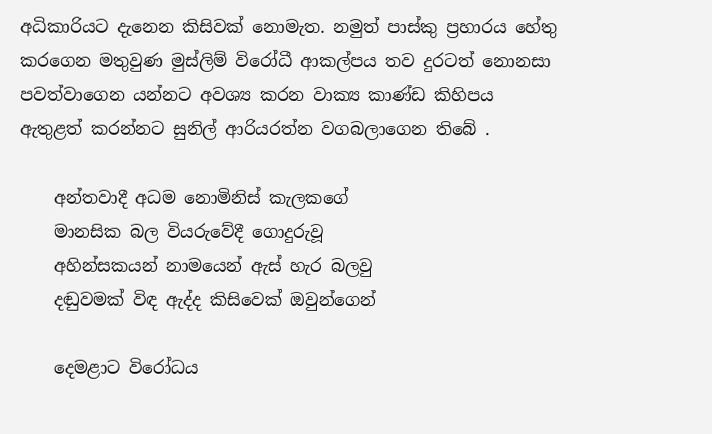අධිකාරියට දැනෙන කිසිවක් නොමැත. නමුත් පාස්කු ප්‍රහාරය හේතු කරගෙන මතුවුණ මුස්ලිම් විරෝධී ආකල්පය තව දුරටත් නොනසා පවත්වාගෙන යන්නට අවශ්‍ය කරන වාක්‍ය කාණ්ඩ කිහිපය ඇතුළත් කරන්නට සුනිල් ආරියරත්න වගබලාගෙන තිබේ .

    අන්තවාදී අධම නොමිනිස් කැලකගේ
    මානසික බල වියරුවේදී ගොදුරුවූ
    අහින්සකයන් නාමයෙන් ඇස් හැර බලවු
    දඬුවමක් විඳ ඇද්ද කිසිවෙක් ඔවුන්ගෙන්

    දෙමළාට විරෝධය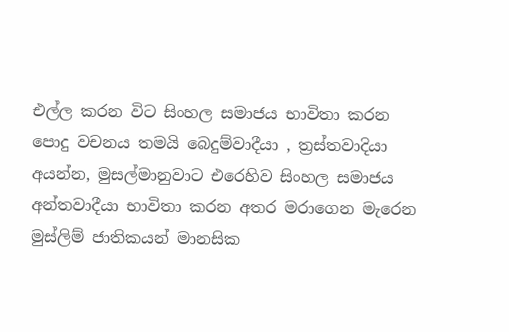එල්ල කරන විට සිංහල සමාජය භාවිතා කරන පොදු වචනය තමයි බෙදුම්වාදීයා , ත්‍රස්තවාදියා අයන්න, මුසල්මානුවාට එරෙහිව සිංහල සමාජය අන්තවාදීයා භාවිතා කරන අතර මරාගෙන මැරෙන මුස්ලිම් ජාතිකයන් මානසික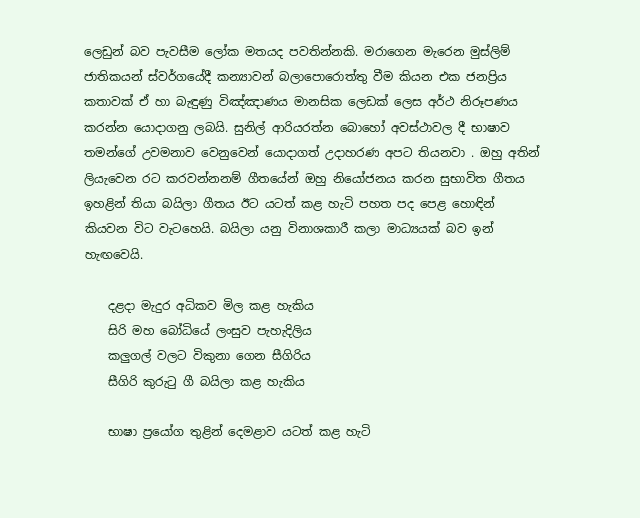ලෙඩුන් බව පැවසීම ලෝක මතයද පවතින්නකි. මරාගෙන මැරෙන මුස්ලිම් ජාතිකයන් ස්වර්ගයේදී කන්‍යාවන් බලාපොරොත්තු වීම කියන එක ජනප්‍රිය කතාවක් ඒ හා බැඳුණු විඤ්ඤාණය මානසික ලෙඩක් ලෙස අර්ථ නිරූපණය කරන්න යොදාගනු ලබයි. සුනිල් ආරියරත්න බොහෝ අවස්ථාවල දී භාෂාව තමන්ගේ උවමනාව වෙනුවෙන් යොදාගත් උදාහරණ අපට තියනවා . ඔහු අතින් ලියැවෙන රට කරවන්නනම් ගීතයේන් ඔහු නියෝජනය කරන සුභාවිත ගීතය ඉහළින් තියා බයිලා ගීතය ඊට යටත් කළ හැටි පහත පද පෙළ හොඳින් කියවන විට වැටහෙයි. බයිලා යනු විනාශකාරී කලා මාධ්‍යයක් බව ඉන් හැඟවෙයි.

    දළදා මැදුර අධිකව මිල කළ හැකිය
    සිරි මහ බෝධියේ ලංසුව පැහැදිලිය
    කලුගල් වලට විකුනා ගෙන සීගිරිය
    සීගිරි කුරුටු ගී බයිලා කළ හැකිය

    භාෂා ප්‍රයෝග තුළින් දෙමළාව යටත් කළ හැටි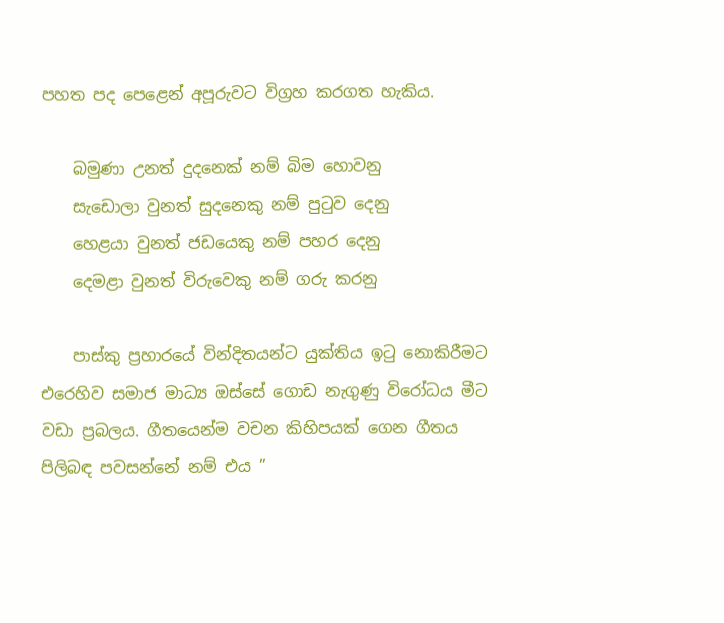පහත පද පෙළෙන් අපූරුවට විග්‍රහ කරගත හැකිය.

    බමුණා උනත් දුදනෙක් නම් බිම හොවනු
    සැඩොලා වුනත් සුදනෙකු නම් පුටුව දෙනු
    හෙළයා වුනත් ජඩයෙකු නම් පහර දෙනු
    දෙමළා වුනත් විරුවෙකු නම් ගරු කරනු

    පාස්කු ප්‍රහාරයේ වින්දිතයන්ට යුක්තිය ඉටු නොකිරීමට එරෙහිව සමාජ මාධ්‍ය ඔස්සේ ගොඩ නැගුණු විරෝධය මීට වඩා ප්‍රබලය. ගීතයෙන්ම වචන කිහිපයක් ගෙන ගීතය පිලිබඳ පවසන්නේ නම් එය ”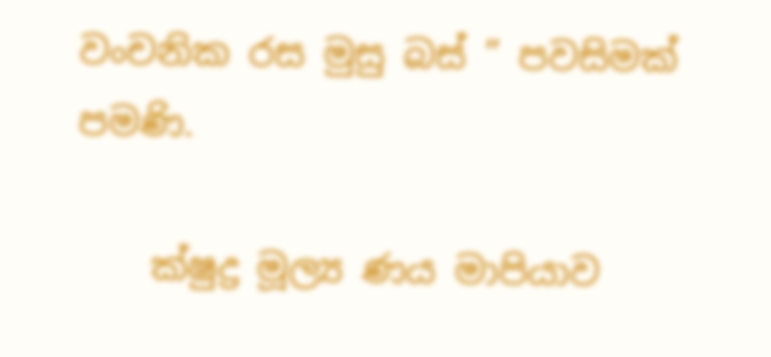වංචනික රස මුසු බස් ” පවසිමක් පමණි.

    ක්ෂුද්‍ර මූල්‍ය ණය මාපියාව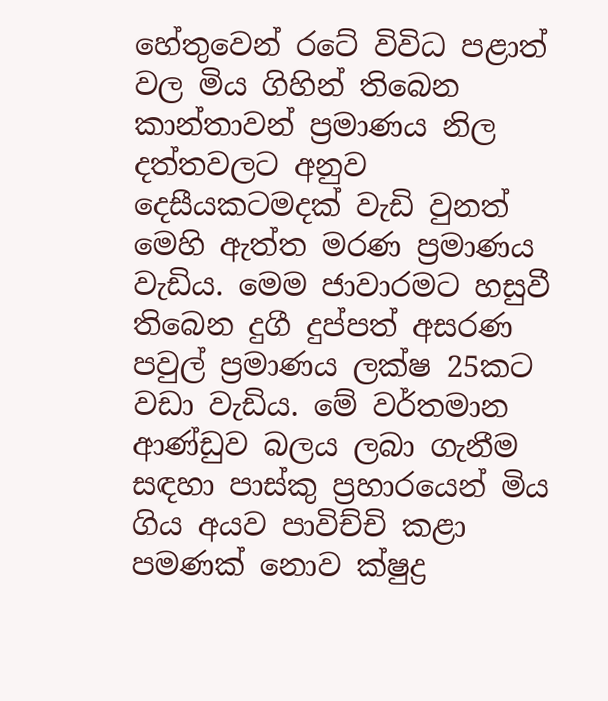හේතුවෙන් රටේ විවිධ පළාත් වල මිය ගිහින් තිබෙන කාන්තාවන් ප්‍රමාණය නිල දත්තවලට අනුව දෙසීයකටමදක් වැඩි වුනත් මෙහි ඇත්ත මරණ ප්‍රමාණය වැඩිය. මෙම ජාවාරමට හසුවී තිබෙන දුගී දුප්පත් අසරණ පවුල් ප්‍රමාණය ලක්ෂ 25කට වඩා වැඩිය. මේ වර්තමාන ආණ්ඩුව බලය ලබා ගැනීම සඳහා පාස්කු ප්‍රහාරයෙන් මිය ගිය අයව පාවිච්චි කළා පමණක් නොව ක්ෂුද්‍ර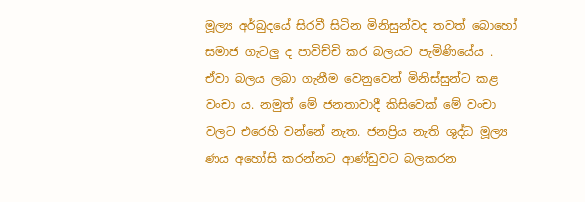මූල්‍ය අර්බුදයේ සිරවී සිටින මිනිසුන්වද තවත් බොහෝ සමාජ ගැටලු ද පාවිච්චි කර බලයට පැමිණියේය . ඒවා බලය ලබා ගැනීම වෙනුවෙන් මිනිස්සුන්ට කළ වංචා ය. නමුත් මේ ජනතාවාදී කිසිවෙක් මේ වංචා වලට එරෙහි වන්නේ නැත. ජනප්‍රිය නැති ශුද්ධ මූල්‍ය ණය අහෝසි කරන්නට ආණ්ඩුවට බලකරන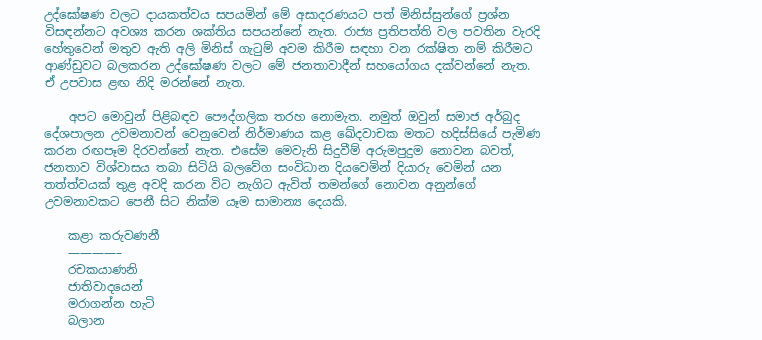උද්ඝෝෂණ වලට දායකත්වය සපයමින් මේ අසාදරණයට පත් මිනිස්සුන්ගේ ප්‍රශ්න විසඳන්නට අවශ්‍ය කරන ශක්තිය සපයන්නේ නැත. රාජ්‍ය ප්‍රතිපත්ති වල පවතින වැරදි හේතුවෙන් මතුව ඇති අලි මිනිස් ගැටුම් අවම කිරීම සඳහා වන රක්ෂිත නම් කිරීමට ආණ්ඩුවට බලකරන උද්ඝෝෂණ වලට මේ ජනතාවාදීන් සහයෝගය දක්වන්නේ නැත. ඒ උපවාස ළඟ නිදි මරන්නේ නැත.

    අපට මොවුන් පිළිබඳව පෞද්ගලික තරහ නොමැත. නමුත් ඔවුන් සමාජ අර්බුද දේශපාලන උවමනාවන් වෙනුවෙන් නිර්මාණය කළ ඛේදවාචක මතට හදිස්සියේ පැමිණ කරන රඟපෑම දිරවන්නේ නැත. එසේම මෙවැනි සිදුවීම් අරුමපුදුම නොවන බවත්, ජනතාව විශ්වාසය තබා සිටියි බලවේග සංවිධාන දියවෙමින් දියාරු වෙමින් යන තත්ත්වයක් තුළ අවදි කරන විට නැගිට ඇවිත් තමන්ගේ නොවන අනුන්ගේ උවමනාවකට පෙනී සිට නික්ම යෑම සාමාන්‍ය දෙයකි.

    කළා කරුවණනී
    ————–
    රචකයාණනි
    ජාතිවාදයෙන්
    මරාගන්න හැටි
    බලාන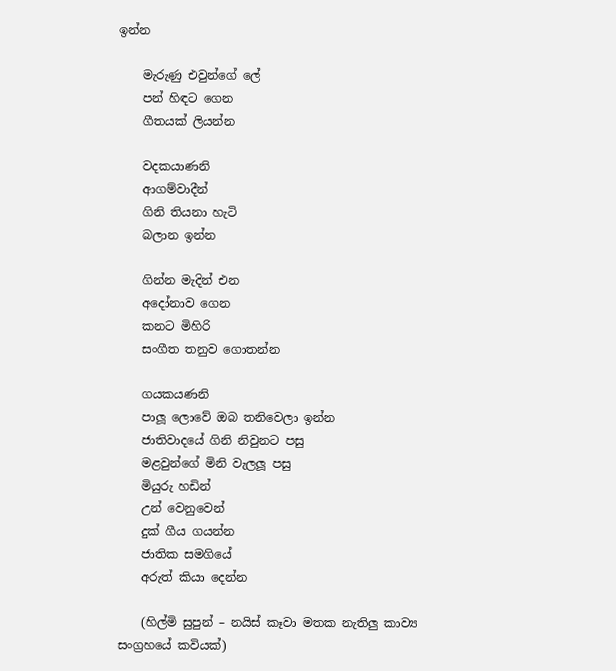ඉන්න

    මැරුණු එවුන්ගේ ලේ
    පන් හිඳට ගෙන
    ගීතයක් ලියන්න

    වදකයාණනි
    ආගම්වාදීන්
    ගිනි තියනා හැටි
    බලාන ඉන්න

    ගින්න මැදින් එන
    අදෝනාව ගෙන
    කනට මිහිරි
    සංගීත තනුව ගොතන්න

    ගයකයණනි
    පාලූ ලොවේ ඔබ තනිවෙලා ඉන්න
    ජාතිවාදයේ ගිනි නිවුනට පසු
    මළවුන්ගේ මිනි වැලලූ පසු
    මියුරු හඩින්
    උන් වෙනුවෙන්
    දුක් ගීය ගයන්න
    ජාතික සමගියේ
    අරුත් කියා දෙන්න

    (හිල්මි සුපුන් – නයිස් කෑවා මතක නැතිලු කාව්‍ය සංග්‍රහයේ කවියක්)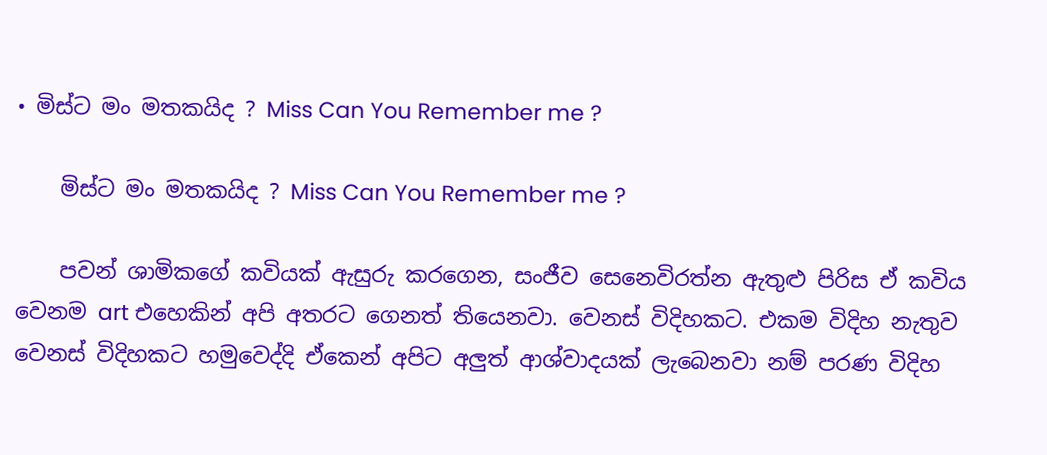• මිස්ට මං මතකයිද ? Miss Can You Remember me ?

    මිස්ට මං මතකයිද ? Miss Can You Remember me ?

    පවන් ශාමිකගේ කවියක් ඇසුරු කරගෙන, සංජීව සෙනෙවිරත්න ඇතුළු පිරිස ඒ කවිය වෙනම art එහෙකින් අපි අතරට ගෙනත් තියෙනවා. වෙනස් විදිහකට. එකම විදිහ නැතුව වෙනස් විදිහකට හමුවෙද්දි ඒකෙන් අපිට අලුත් ආශ්වාදයක් ලැබෙනවා නම් පරණ විදිහ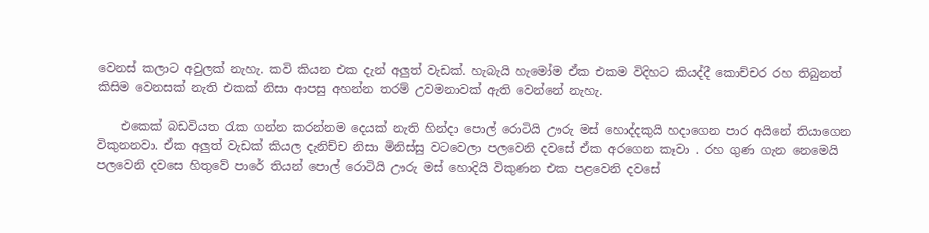වෙනස් කලාට අවුලක් නැහැ. කවි කියන එක දැන් අලුත් වැඩක්. හැබැයි හැමෝම ඒක එකම විදිහට කියද්දී කොච්චර රහ තිබුනත් කිසිම වෙනසක් නැති එකක් නිසා ආපසු අහන්න තරම් උවමනාවක් ඇති වෙන්නේ නැහැ.

    එකෙක් බඩවියත රැක ගන්න කරන්නම දෙයක් නැති හින්දා පොල් රොටියි ඌරු මස් හොද්දකුයි හදාගෙන පාර අයිනේ තියාගෙන විකුනනවා. ඒක අලුත් වැඩක් කියල දැනිච්ච නිසා මිනිස්සු වටවෙලා පලවෙනි දවසේ ඒක අරගෙන කෑවා . රහ ගුණ ගැන නෙමෙයි පලවෙනි දවසෙ හිතුවේ පාරේ තියන් පොල් රොටියි ඌරු මස් හොදියි විකුණන එක පළවෙනි දවසේ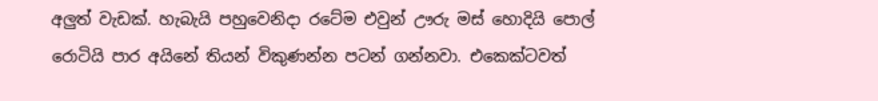අලුත් වැඩක්. හැබැයි පහුවෙනිදා රටේම එවුන් ඌරු මස් හොදියි පොල් රොටියි පාර අයිනේ තියන් විකුණන්න පටන් ගන්නවා. එකෙක්ටවත්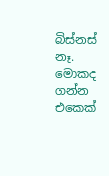බිස්නස් නෑ. මොකද ගන්න එකෙක්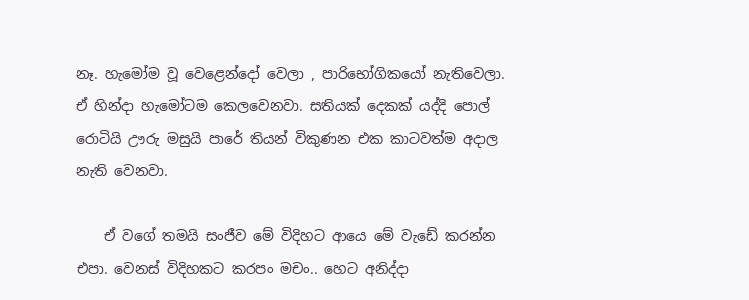නෑ. හැමෝම වූ වෙළෙන්දෝ වෙලා , පාරිභෝගිකයෝ නැතිවෙලා. ඒ හින්දා හැමෝටම කෙලවෙනවා. සතියක් දෙකක් යද්දි පොල් රොටියි ඌරු මසුයි පාරේ තියන් විකුණන එක කාටවත්ම අදාල නැති වෙනවා.

    ඒ වගේ තමයි සංජීව මේ විදිහට ආයෙ මේ වැඩේ කරන්න එපා. වෙනස් විදිහකට කරපං මචං.. හෙට අනිද්දා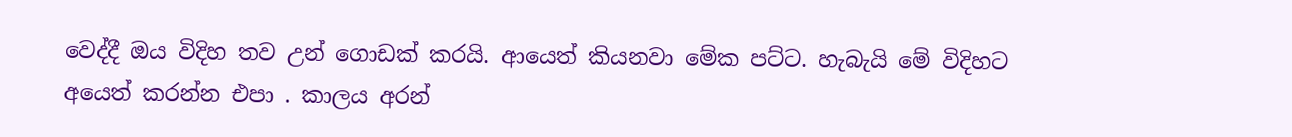වෙද්දී ඔය විදිහ තව උන් ගොඩක් කරයි. ආයෙත් කියනවා මේක පට්ට. හැබැයි මේ විදිහට අයෙත් කරන්න එපා . කාලය අරන්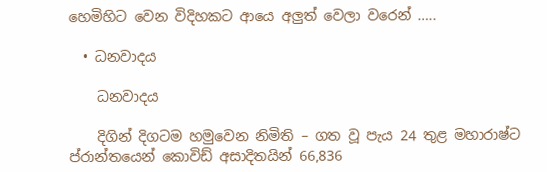හෙමිහිට වෙන විදිහකට ආයෙ අලුත් වෙලා වරෙන් …..

  • ධනවාදය

    ධනවාදය

    දිගින් දිගටම හමුවෙන නිමිති – ගත වූ පැය 24 තුළ මහාරාෂ්ට ප්රාන්තයෙන් කොවිඩ් අසාදිතයින් 66,836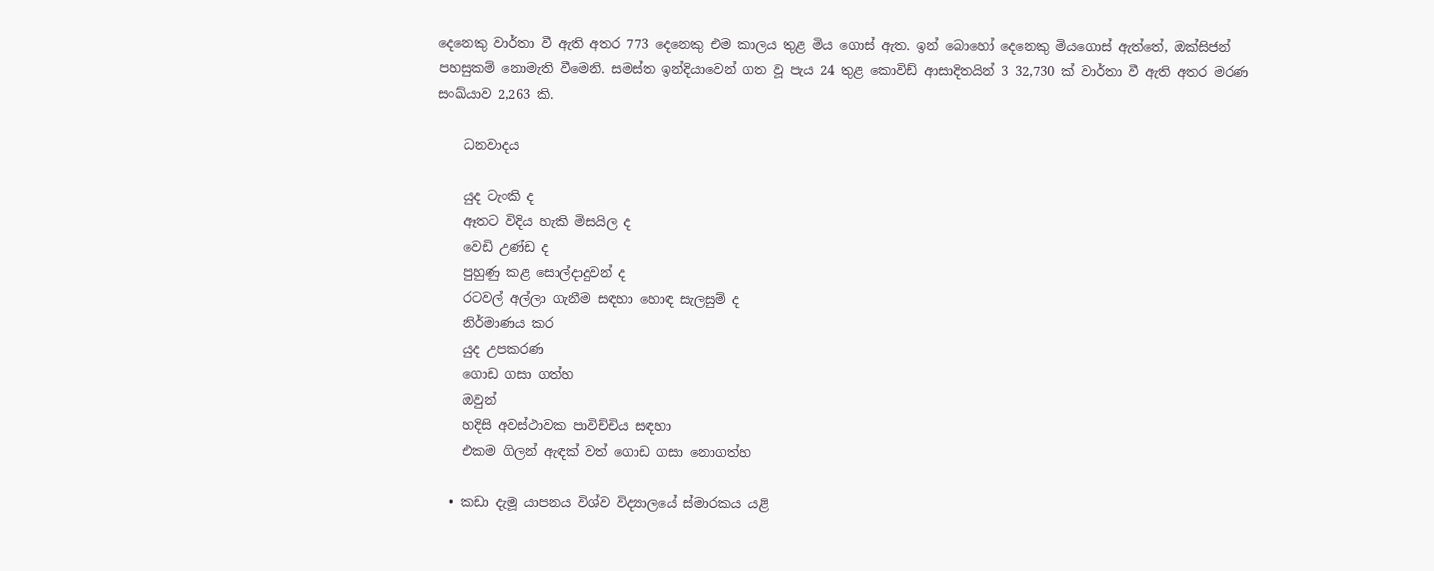දෙනෙකු වාර්තා වී ඇති අතර 773 දෙනෙකු එම කාලය තුළ මිය ගොස් ඇත. ඉන් බොහෝ දෙනෙකු මියගොස් ඇත්තේ, ඔක්සිජන් පහසුකම් නොමැති වීමෙනි. සමස්ත ඉන්දියාවෙන් ගත වූ පැය 24 තුළ කොවිඩ් ආසාදිතයින් 3 32,730 ක් වාර්තා වී ඇති අතර මරණ සංඛ්යාව 2,263 කි.

    ධනවාදය

    යුද ටැංකි ද
    ඈතට විදිය හැකි මිසයිල ද
    වෙඩි උණ්ඩ ද
    පුහුණු කළ සොල්දාදුවන් ද
    රටවල් අල්ලා ගැනීම සඳහා හොඳ සැලසුම් ද
    නිර්මාණය කර
    යුද උපකරණ
    ගොඩ ගසා ගත්හ
    ඔවුන්
    හදිසි අවස්ථාවක පාවිච්චිය සඳහා
    එකම ගිලන් ඇඳක් වත් ගොඩ ගසා නොගත්හ

  • කඩා දැමූ යාපනය විශ්ව විද්‍යාලයේ ස්මාරකය යළි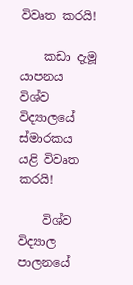විවෘත කරයි!

    කඩා දැමූ යාපනය විශ්ව විද්‍යාලයේ ස්මාරකය යළි විවෘත කරයි!

    විශ්ව විද්‍යාල පාලනයේ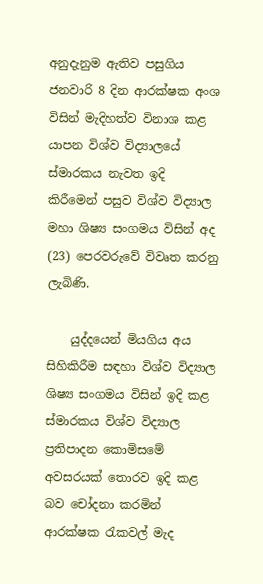අනුදැනුම ඇතිව පසුගිය ජනවාරි 8 දින ආරක්ෂක අංශ විසින් මැදිහත්ව විනාශ කළ යාපන විශ්ව විද්‍යාලයේ ස්මාරකය නැවත ඉදි කිරීමෙන් පසුව විශ්ව විද්‍යාල මහා ශිෂ්‍ය සංගමය විසින් අද (23) පෙරවරුවේ විවෘත කරනු ලැබිණි.

    යුද්දයෙන් මියගිය අය සිහිකිරීම සඳහා විශ්ව විද්‍යාල ශිෂ්‍ය සංගමය විසින් ඉදි කළ ස්මාරකය විශ්ව විද්‍යාල ප්‍රතිපාදන කොමිසමේ අවසරයක් තොරව ඉදි කළ බව චෝදනා කරමින් ආරක්ෂක රැකවල් මැද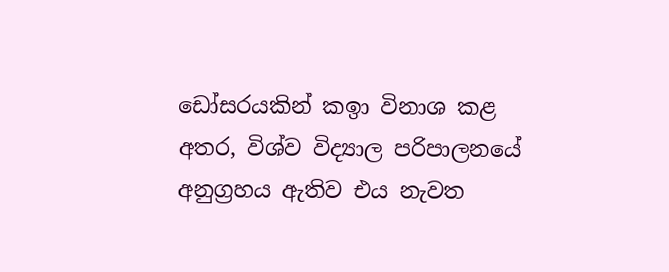ඩෝසරයකින් කඉා විනාශ කළ අතර, විශ්ව විද්‍යාල පරිපාලනයේ අනුග්‍රහය ඇතිව එය නැවත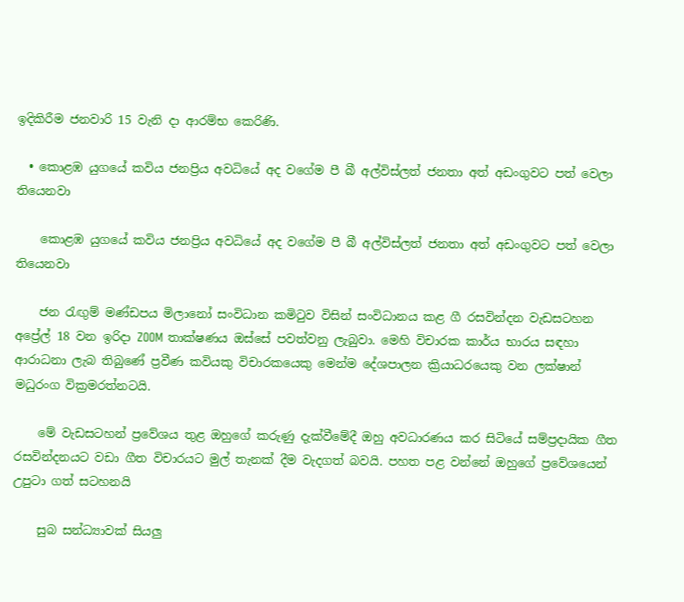ඉදිකිරීම ජනවාරි 15 වැනි දා ආරම්භ කෙරිණි.

  • කොළඹ යුගයේ කවිය ජනප්‍රිය අවධියේ අද වගේම පී බී අල්විස්ලත් ජනතා අත් අඩංගුවට පත් වෙලා තියෙනවා

    කොළඹ යුගයේ කවිය ජනප්‍රිය අවධියේ අද වගේම පී බී අල්විස්ලත් ජනතා අත් අඩංගුවට පත් වෙලා තියෙනවා

    ජන රැඟුම් මණ්ඩපය මිලානෝ සංවිධාන කමිටුව විසින් සංවිධානය කළ ගී රසවින්දන වැඩසටහන අප්‍රේල් 18 වන ඉරිදා ZOOM තාක්ෂණය ඔස්සේ පවත්වනු ලැබුවා. මෙහි විචාරක කාර්ය භාරය සඳහා ආරාධනා ලැබ තිබුණේ ප්‍රවීණ කවියකු විචාරකයෙකු මෙන්ම දේශපාලන ක්‍රියාධරයෙකු වන ලක්ෂාන් මධුරංග වික්‍රමරත්නටයි.

    මේ වැඩසටහන් ප්‍රවේශය තුළ ඔහුගේ කරුණු දැක්වීමේදී ඔහු අවධාරණය කර සිටියේ සම්ප්‍රදායික ගීත රසවින්දනයට වඩා ගීත විචාරයට මුල් තැනක් දීම වැදගත් බවයි. පහත පළ වන්නේ ඔහුගේ ප්‍රවේශයෙන් උපුටා ගත් සටහනයි

    සුබ සන්ධ්‍යාවක් සියලු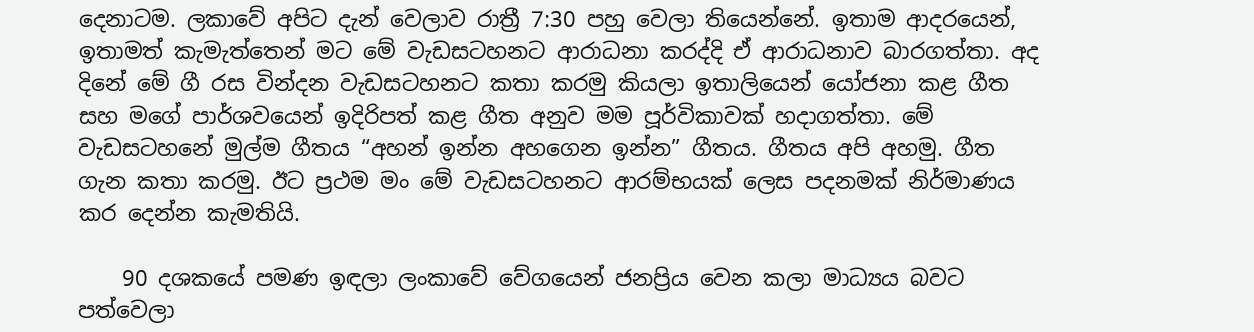දෙනාටම. ලකාවේ අපිට දැන් වෙලාව රාත්‍රී 7:30 පහු වෙලා තියෙන්නේ. ඉතාම ආදරයෙන්, ඉතාමත් කැමැත්තෙන් මට මේ වැඩසටහනට ආරාධනා කරද්දි ඒ ආරාධනාව බාරගත්තා. අද දිනේ මේ ගී රස වින්දන වැඩසටහනට කතා කරමු කියලා ඉතාලියෙන් යෝජනා කළ ගීත සහ මගේ පාර්ශවයෙන් ඉදිරිපත් කළ ගීත අනුව මම පූර්විකාවක් හදාගත්තා. මේ වැඩසටහනේ මුල්ම ගීතය “අහන් ඉන්න අහගෙන ඉන්න” ගීතය. ගීතය අපි අහමු. ගීත ගැන කතා කරමු. ඊට ප්‍රථම මං මේ වැඩසටහනට ආරම්භයක් ලෙස පදනමක් නිර්මාණය කර දෙන්න කැමතියි.

    90 දශකයේ පමණ ඉඳලා ලංකාවේ වේගයෙන් ජනප්‍රිය වෙන කලා මාධ්‍යය බවට පත්වෙලා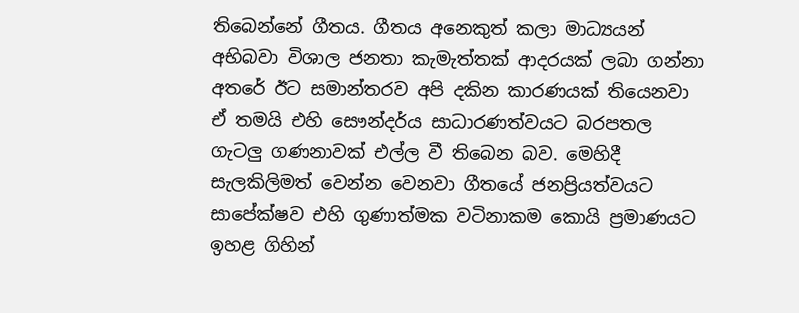තිබෙන්නේ ගීතය. ගීතය අනෙකුත් කලා මාධ්‍යයන් අභිබවා විශාල ජනතා කැමැත්තක් ආදරයක් ලබා ගන්නා අතරේ ඊට සමාන්තරව අපි දකින කාරණයක් තියෙනවා ඒ තමයි එහි සෞන්දර්ය සාධාරණත්වයට බරපතල ගැටලු ගණනාවක් එල්ල වී තිබෙන බව. මෙහිදී සැලකිලිමත් වෙන්න වෙනවා ගීතයේ ජනප්‍රියත්වයට සාපේක්ෂව එහි ගුණාත්මක වටිනාකම කොයි ප්‍රමාණයට ඉහළ ගිහින්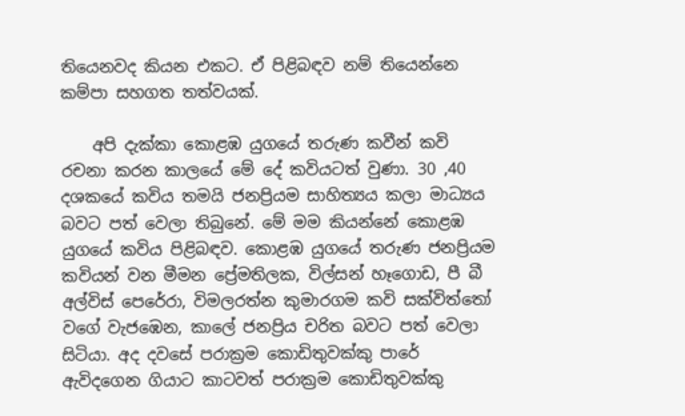තියෙනවද කියන එකට. ඒ පිළිබඳව නම් තියෙන්නෙ කම්පා සහගත තත්වයක්.

    අපි දැක්කා කොළඹ යුගයේ තරුණ කවීන් කවි රචනා කරන කාලයේ මේ දේ කවියටත් වුණා. 30 ,40 දශකයේ කවිය තමයි ජනප්‍රියම සාහිත්‍යය කලා මාධ්‍යය බවට පත් වෙලා තිබුනේ. මේ මම කියන්නේ කොළඹ යුගයේ කවිය පිළිබඳව. කොළඹ යුගයේ තරුණ ජනප්‍රියම කවියන් වන මීමන ප්‍රේමතිලක, විල්සන් හෑගොඩ, පී බී අල්විස් පෙරේරා, විමලරත්න කුමාරගම කවි සක්විත්තෝ වගේ වැජඹෙන, කාලේ ජනප්‍රිය චරිත බවට පත් වෙලා සිටියා. අද දවසේ පරාක්‍රම කොඩිතුවක්කු පාරේ ඇවිදගෙන ගියාට කාටවත් පරාක්‍රම කොඩිතුවක්කු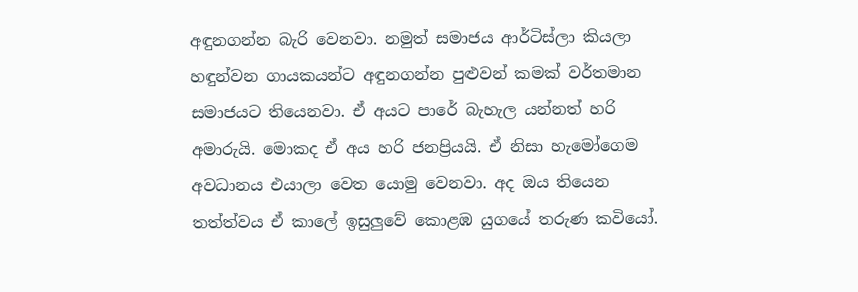අඳුනගන්න බැරි වෙනවා. නමුත් සමාජය ආර්ටිස්ලා කියලා හඳුන්වන ගායකයන්ට අඳුනගන්න පුළුවන් කමක් වර්තමාන සමාජයට තියෙනවා. ඒ අයට පාරේ බැහැල යන්නත් හරි අමාරුයි. මොකද ඒ අය හරි ජනප්‍රියයි. ඒ නිසා හැමෝගෙම අවධානය එයාලා වෙත යොමු වෙනවා. අද ඔය තියෙන තත්ත්වය ඒ කාලේ ඉසුලුවේ කොළඹ යුගයේ තරුණ කවියෝ.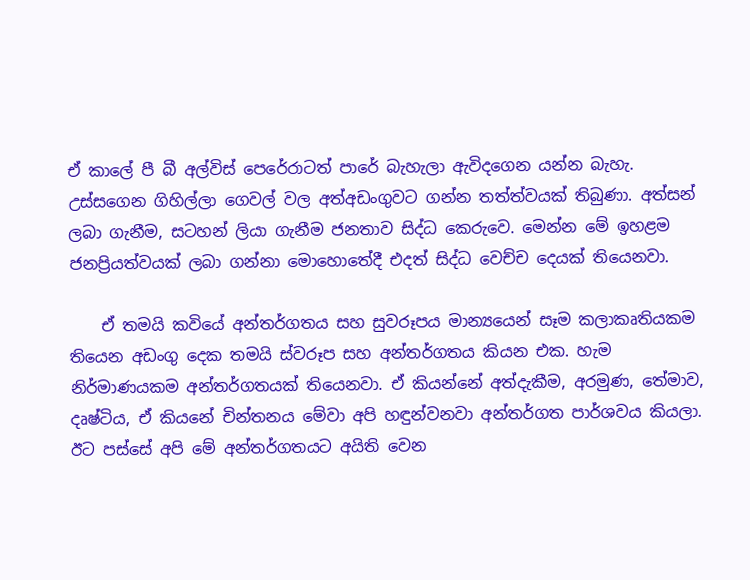ඒ කාලේ පී බී අල්විස් පෙරේරාටත් පාරේ බැහැලා ඇවිදගෙන යන්න බැහැ. උස්සගෙන ගිහිල්ලා ගෙවල් වල අත්අඩංගුවට ගන්න තත්ත්වයක් තිබුණා. අත්සන් ලබා ගැනීම, සටහන් ලියා ගැනීම ජනතාව සිද්ධ කෙරුවෙ. මෙන්න මේ ඉහළම ජනප්‍රියත්වයක් ලබා ගන්නා මොහොතේදී එදත් සිද්ධ වෙච්ච දෙයක් තියෙනවා.

    ඒ තමයි කවියේ අන්තර්ගතය සහ සුවරූපය මාන්‍යයෙන් සෑම කලාකෘතියකම තියෙන අඩංගු දෙක තමයි ස්වරූප සහ අන්තර්ගතය කියන එක. හැම නිර්මාණයකම අන්තර්ගතයක් තියෙනවා. ඒ කියන්නේ අත්දැකීම, අරමුණ, තේමාව, දෘෂ්ටිය, ඒ කියනේ චින්තනය මේවා අපි හඳුන්වනවා අන්තර්ගත පාර්ශවය කියලා. ඊට පස්සේ අපි මේ අන්තර්ගතයට අයිති වෙන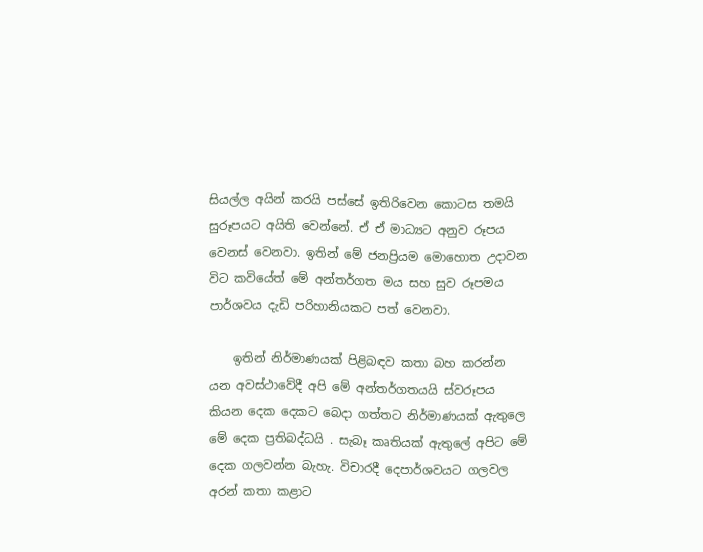සියල්ල අයින් කරයි පස්සේ ඉතිරිවෙන කොටස තමයි සුරූපයට අයිති වෙන්නේ. ඒ ඒ මාධ්‍යට අනුව රූපය වෙනස් වෙනවා. ඉතින් මේ ජනප්‍රියම මොහොත උදාවන විට කවියේත් මේ අන්තර්ගත මය සහ සුව රූපමය පාර්ශවය දැඩි පරිහානියකට පත් වෙනවා.

    ඉතින් නිර්මාණයක් පිළිබඳව කතා බහ කරන්න යන අවස්ථාවේදී අපි මේ අන්තර්ගතයයි ස්වරූපය කියන දෙක දෙකට බෙදා ගත්තට නිර්මාණයක් ඇතුලෙ මේ දෙක ප්‍රතිබද්ධයි . සැබෑ කෘතියක් ඇතුලේ අපිට මේ දෙක ගලවන්න බැහැ. විචාරදී දෙපාර්ශවයට ගලවල අරන් කතා කළාට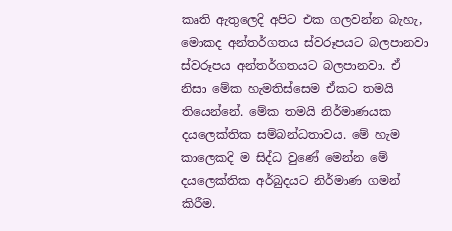කෘති ඇතුලෙදි අපිට එක ගලවන්න බැහැ, මොකද අන්තර්ගතය ස්වරූපයට බලපානවා ස්වරූපය අන්තර්ගතයට බලපානවා. ඒ නිසා මේක හැමතිස්සෙම ඒකට තමයි තියෙන්නේ. මේක තමයි නිර්මාණයක දයලෙක්තික සම්බන්ධතාවය. මේ හැම කාලෙකදි ම සිද්ධ වුණේ මෙන්න මේ දයලෙක්තික අර්බුදයට නිර්මාණ ගමන් කිරීම.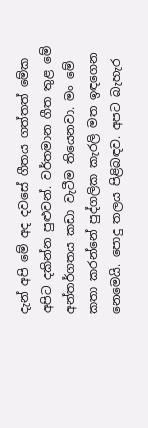දැන් අපි මේ අද දවසේ ගීතය ගත්තත් මේක අපිට දකින්න පුළුවන්. වර්තමාන ගීත තුළ මේ අන්තර්ගතය කඩා වැටීම තියෙනවා. මං මේ කතා කරන්නේ පුද්ගලික කැරලි මත ඉඳගෙන නෙමෙයි. පොදු තලය පිළිබඳව. අපට බැහැර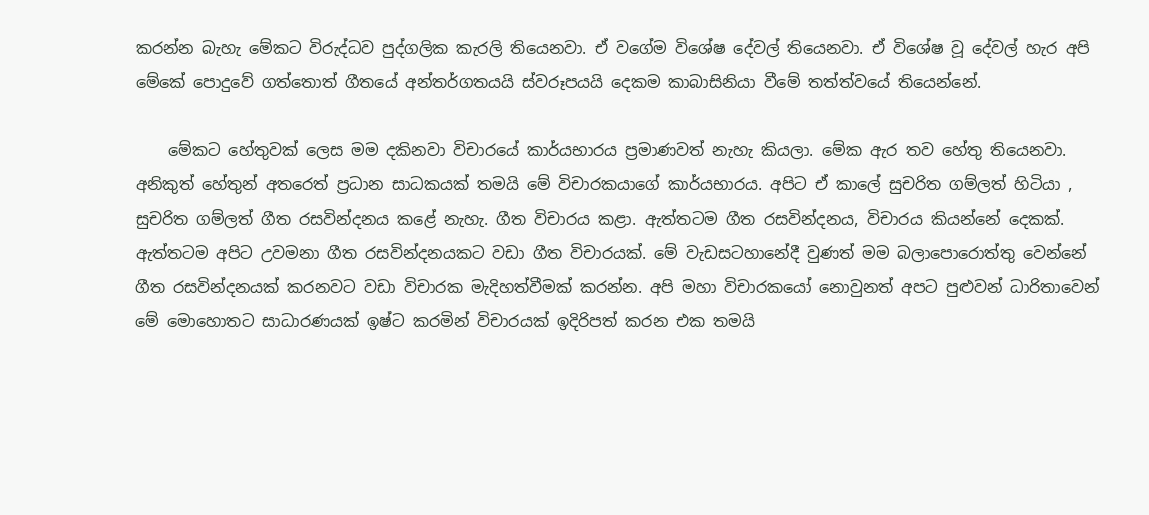කරන්න බැහැ මේකට විරුද්ධව පුද්ගලික කැරලි තියෙනවා. ඒ වගේම විශේෂ දේවල් තියෙනවා. ඒ විශේෂ වූ දේවල් හැර අපි මේකේ පොදුවේ ගත්තොත් ගීතයේ අන්තර්ගතයයි ස්වරූපයයි දෙකම කාබාසිනියා වීමේ තත්ත්වයේ තියෙන්නේ.

    මේකට හේතුවක් ලෙස මම දකිනවා විචාරයේ කාර්යභාරය ප්‍රමාණවත් නැහැ කියලා. මේක ඇර තව හේතු තියෙනවා. අනිකුත් හේතුන් අතරෙත් ප්‍රධාන සාධකයක් තමයි මේ විචාරකයාගේ කාර්යභාරය. අපිට ඒ කාලේ සුචරිත ගම්ලත් හිටියා , සුචරිත ගම්ලත් ගීත රසවින්දනය කළේ නැහැ. ගීත විචාරය කළා. ඇත්තටම ගීත රසවින්දනය, විචාරය කියන්නේ දෙකක්. ඇත්තටම අපිට උවමනා ගීත රසවින්දනයකට වඩා ගීත විචාරයක්. මේ වැඩසටහානේදී වුණත් මම බලාපොරොත්තු වෙන්නේ ගීත රසවින්දනයක් කරනවට වඩා විචාරක මැදිහත්වීමක් කරන්න. අපි මහා විචාරකයෝ නොවුනත් අපට පුළුවන් ධාරිතාවෙන් මේ මොහොතට සාධාරණයක් ඉෂ්ට කරමින් විචාරයක් ඉදිරිපත් කරන එක තමයි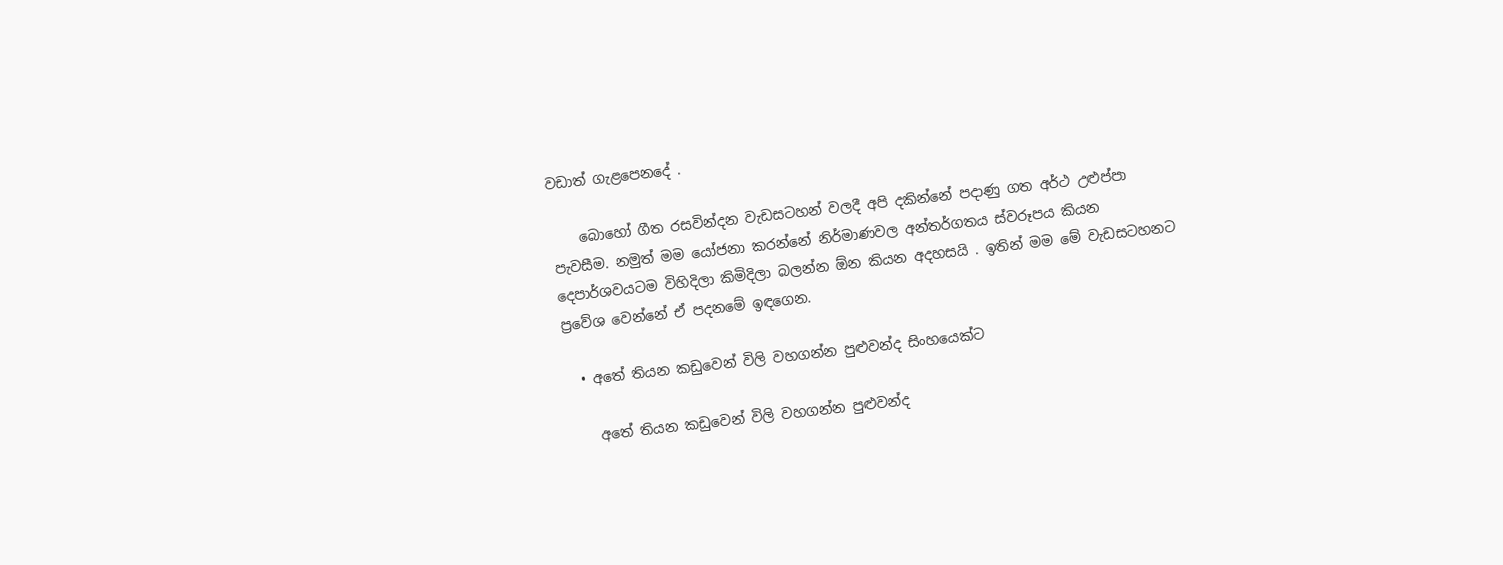වඩාත් ගැළපෙනදේ .

    බොහෝ ගීත රසවින්දන වැඩසටහන් වලදී අපි දකින්නේ පදාණු ගත අර්ථ උළුප්පා පැවසීම. නමුත් මම යෝජනා කරන්නේ නිර්මාණවල අන්තර්ගතය ස්වරූපය කියන දෙපාර්ශවයටම විහිදිලා කිමිදිලා බලන්න ඕන කියන අදහසයි . ඉතින් මම මේ වැඩසටහනට ප්‍රවේශ වෙන්නේ ඒ පදනමේ ඉඳගෙන.

  • අතේ තියන කඩුවෙන් විලි වහගන්න පුළුවන්ද සිංහයෙක්ට

    අතේ තියන කඩුවෙන් විලි වහගන්න පුළුවන්ද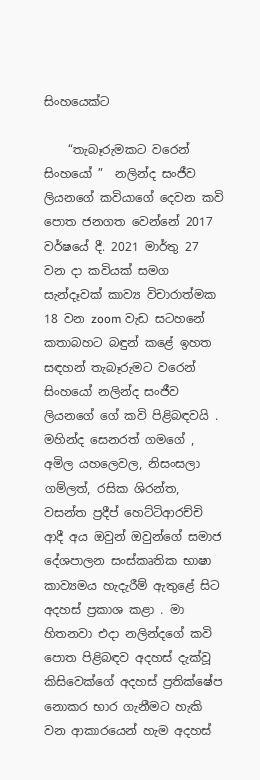සිංහයෙක්ට

    “තැබෑරුමකට වරෙන් සිංහයෝ ”  නලින්ද සංජීව ලියනගේ කවියාගේ දෙවන කවි පොත ජනගත වෙන්නේ 2017 වර්ෂයේ දී. 2021 මාර්තු 27 වන දා කවියක් සමග සැන්දෑවක් කාව්‍ය විචාරාත්මක 18 වන zoom වැඩ සටහනේ කතාබහට බඳුන් කළේ ඉහත සඳහන් තැබෑරුමට වරෙන් සිංහයෝ නලින්ද සංජීව ලියනගේ ගේ කවි පිළිබඳවයි . මහින්ද සෙනරත් ගමගේ , අමිල යහලෙවල, නිසංසලා ගම්ලත්, රසික ශිරන්ත, වසන්ත ප්‍රදීප් හෙට්ටිආරච්චි ආදී අය ඔවුන් ඔවුන්ගේ සමාජ දේශපාලන සංස්කෘතික භාෂා කාව්‍යමය හැදැරීම් ඇතුළේ සිට අදහස් ප්‍රකාශ කළා . මා හිතනවා එදා නලින්දගේ කවි පොත පිළිබඳව අදහස් දැක්වූ කිසිවෙක්ගේ අදහස් ප්‍රතික්ෂේප නොකර භාර ගැනීමට හැකි වන ආකාරයෙන් හැම අදහස්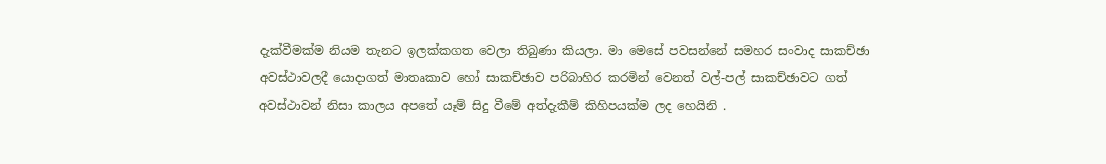දැක්වීමක්ම නියම තැනට ඉලක්කගත වෙලා තිබුණා කියලා. මා මෙසේ පවසන්නේ සමහර සංවාද සාකච්ඡා අවස්ථාවලදී යොදාගත් මාතෘකාව හෝ සාකච්ඡාව පරිබාහිර කරමින් වෙනත් වල්-පල් සාකච්ඡාවට ගත් අවස්ථාවන් නිසා කාලය අපතේ යෑම් සිදු වීමේ අත්දැකීම් කිහිපයක්ම ලද හෙයිනි .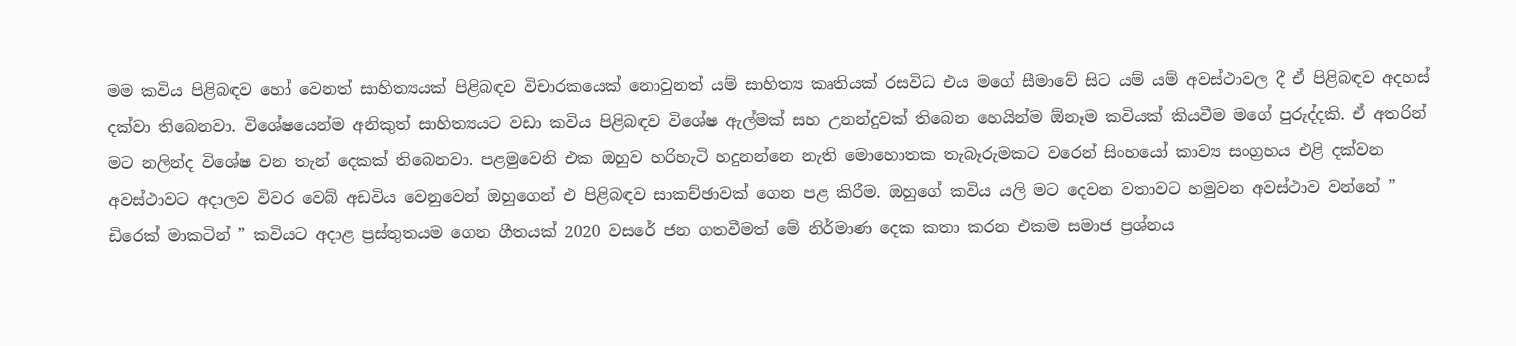මම කවිය පිළිබඳව හෝ වෙනත් සාහිත්‍යයක් පිළිබඳව විචාරකයෙක් නොවුනත් යම් සාහිත්‍ය කෘතියක් රසවිධ එය මගේ සීමාවේ සිට යම් යම් අවස්ථාවල දී ඒ පිළිබඳව අදහස් දක්වා තිබෙනවා. විශේෂයෙන්ම අනිකුත් සාහිත්‍යයට වඩා කවිය පිළිබඳව විශේෂ ඇල්මක් සහ උනන්දුවක් තිබෙන හෙයින්ම ඕනෑම කවියක් කියවීම මගේ පුරුද්දකි. ඒ අතරින් මට නලින්ද විශේෂ වන තැන් දෙකක් තිබෙනවා. පළමුවෙනි එක ඔහුව හරිහැටි හදුනන්නෙ නැති මොහොතක තැබෑරුමකට වරෙන් සිංහයෝ කාව්‍ය සංග්‍රහය එළි දක්වන අවස්ථාවට අදාලව විවර වෙබ් අඩවිය වෙනුවෙන් ඔහුගෙන් එ පිළිබඳව සාකච්ඡාවක් ගෙන පළ කිරීම. ඔහුගේ කවිය යලි මට දෙවන වතාවට හමුවන අවස්ථාව වන්නේ ” ඩිරෙක් මාකටින් ” කවියට අදාළ ප්‍රස්තුතයම ගෙන ගීතයක් 2020 වසරේ ජන ගතවීමත් මේ නිර්මාණ දෙක කතා කරන එකම සමාජ ප්‍රශ්නය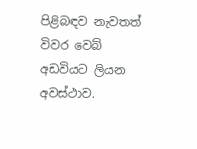පිළිබඳව නැවතත් විවර වෙබ් අඩවියට ලියන අවස්ථාව.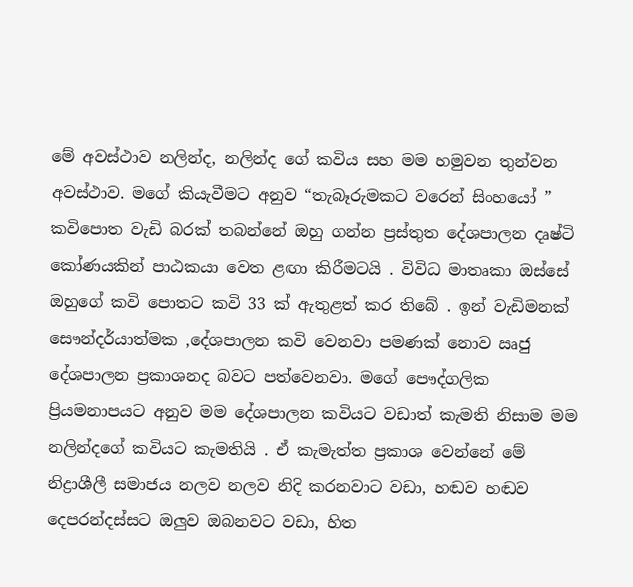මේ අවස්ථාව නලින්ද, නලින්ද ගේ කවිය සහ මම හමුවන තුන්වන අවස්ථාව. මගේ කියැවීමට අනුව “තැබෑරුමකට වරෙන් සිංහයෝ ” කවිපොත වැඩි බරක් තබන්නේ ඔහු ගන්න ප්‍රස්තුත දේශපාලන දෘෂ්ටි කෝණයකින් පාඨකයා වෙත ළඟා කිරීමටයි . විවිධ මාතෘකා ඔස්සේ ඔහුගේ කවි පොතට කවි 33 ක් ඇතුළත් කර තිබේ . ඉන් වැඩිමනක් සෞන්දර්යාත්මක ,දේශපාලන කවි වෙනවා පමණක් නොව ඍජු දේශපාලන ප්‍රකාශනද බවට පත්වෙනවා. මගේ පෞද්ගලික ප්‍රියමනාපයට අනුව මම දේශපාලන කවියට වඩාත් කැමති නිසාම මම නලින්දගේ කවියට කැමතියි . ඒ කැමැත්ත ප්‍රකාශ වෙන්නේ මේ නිද්‍රාශීලී සමාජය නලව නලව නිදි කරනවාට වඩා, හඬව හඬව දෙපරන්දස්සට ඔලුව ඔබනවට වඩා, හිත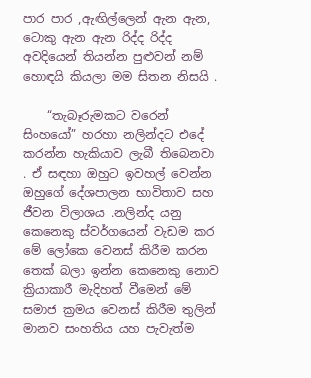පාර පාර ,ඇඟිල්ලෙන් ඇන ඇන, ටොකු ඇන ඇන රිද්ද රිද්ද අවදියෙන් තියන්න පුළුවන් නම් හොඳයි කියලා මම සිතන නිසයි .

    “තැබෑරුමකට වරෙන් සිංහයෝ” හරහා නලින්දට එදේ කරන්න හැකියාව ලැබී තිබෙනවා . ඒ සඳහා ඔහුට ඉවහල් වෙන්න ඔහුගේ දේශපාලන භාවිතාව සහ ජීවන විලාශය .නලින්ද යනු කෙනෙකු ස්වර්ගයෙන් වැඩම කර මේ ලෝකෙ වෙනස් කිරීම කරන තෙක් බලා ඉන්න කෙනෙකු නොව ක්‍රියාකාරී මැදිහත් වීමෙන් මේ සමාජ ක්‍රමය වෙනස් කිරීම තුලින් මානව සංහතිය යහ පැවැත්ම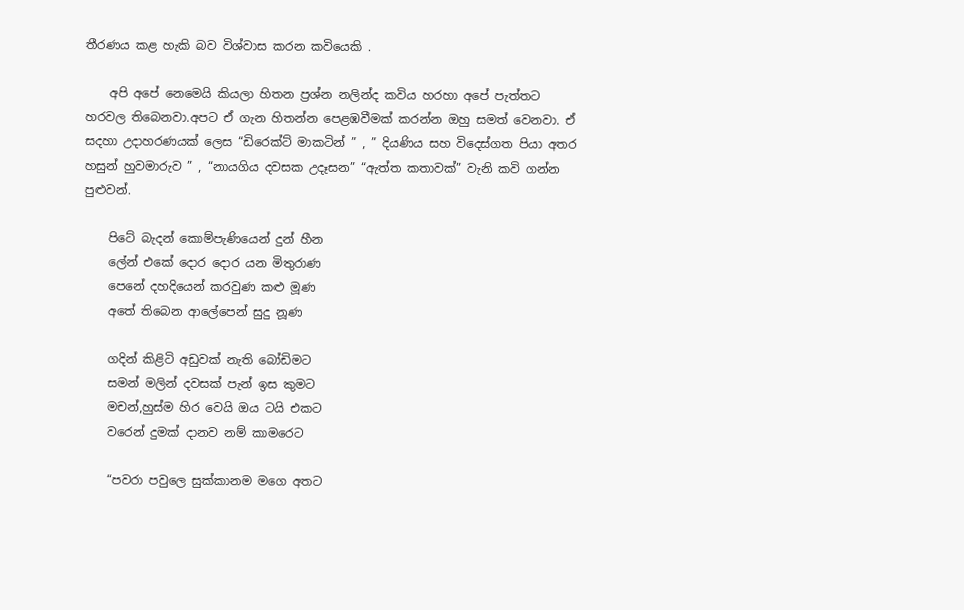තීරණය කළ හැකි බව විශ්වාස කරන කවියෙකි .

    අපි අපේ නෙමෙයි කියලා හිතන ප්‍රශ්න නලින්ද කවිය හරහා අපේ පැත්තට හරවල තිබෙනවා.අපට ඒ ගැන හිතන්න පෙළඹවීමක් කරන්න ඔහු සමත් වෙනවා. ඒ සදහා උදාහරණයක් ලෙස “ඩිරෙක්ට් මාකටින් ” , ” දියණිය සහ විදෙස්ගත පියා අතර හසුන් හුවමාරුව ” , “නායගිය දවසක උදෑසන” “ඇත්ත කතාවක්” වැනි කවි ගන්න පුළුවන්.

    පිටේ බැදන් කොම්පැණියෙන් දුන් හීන
    ලේන් එකේ දොර දොර යන මිතුරාණ
    පෙනේ දහදියෙන් කරවුණ කළු මූණ
    අතේ තිබෙන ආලේපෙන් සුදු නූණ

    ගදින් කිළිටි අඩුවක් නැති බෝඩිමට
    සමන් මලින් දවසක් පැන් ඉස කුමට
    මචන්,හුස්ම හිර වෙයි ඔය ටයි එකට
    වරෙන් දුමක් දානව නම් කාමරෙට

    “පවරා පවුලෙ සුක්කානම මගෙ අතට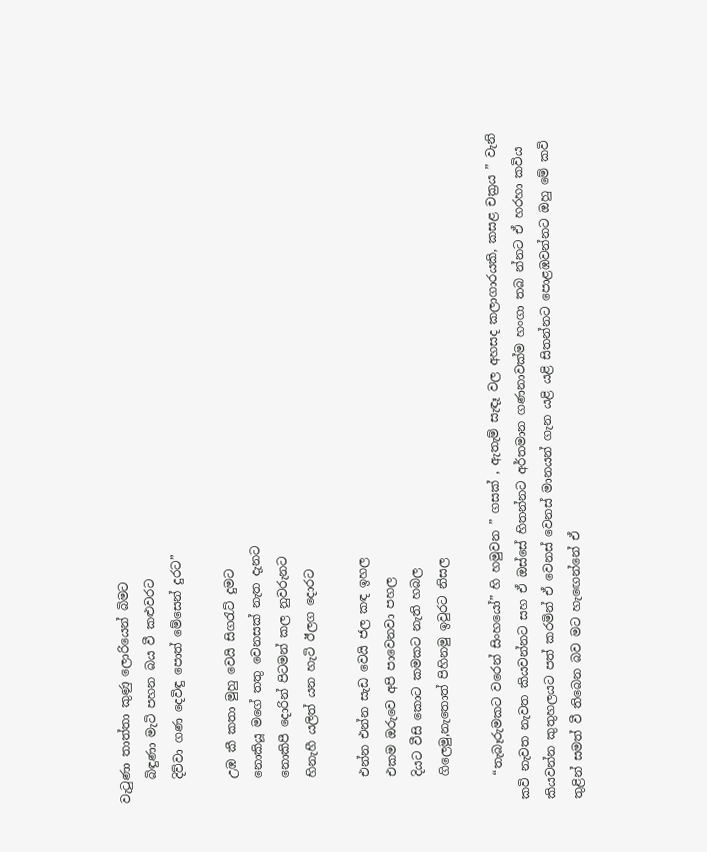වැටුණා තාත්තා කුණු ලොරියෙන් බිමට
    බිඳුණා මැටි පහන බය වී කළුවරට
    දිව්වා ගණ දෙවිඳු පොත් මේසෙන් දුරට”

    උඹ කී කතා මුහු වෙයි සිගරැට් දුමට
    නොකියූ මගේ තතු වෙනසක් නැත දැනට
    නොකිපී දොරින් පිටමන් කල නුවරුනට
    හිනැහී යලිත් යන හැටි ඊලග දොරට

    එන්න එන්න සැඩ වෙයි ජල කඳ ඉහල
    එකම ඔරුවෙ අපි පාවෙනවා පහල
    දියට වීසි කොට කමකට නැති හබල
    ගිලෙමු,නැතොත් පිහිනමු ඉවුරට නිසල

    “තැබෑරුමකට වරෙන් සිංහයෝ” හි හමුවන ” ගසක් , ඇතැම් සැඳෑ වල අහසද කලාගාරයකි, කසළ චක්‍රය ” වැනි කවි නැවත නැවත කියවන්නට සහ ඒ ඔස්සේ හිතන්නට අර්තමාන ගණනාවක්ම හංගා තබ න්නට ඒ හරහා කවිය කියවන්න කුතුහලයට පත් කරමින් ඒ වෙනස් වෙනස් මානයන් ගැන යළි යළි සිතන්නට පොළඹවන්නට ඔහු මේ කවි තුළින් සමත් වී තිබෙන බව මට හැඟෙන්නේ ඒ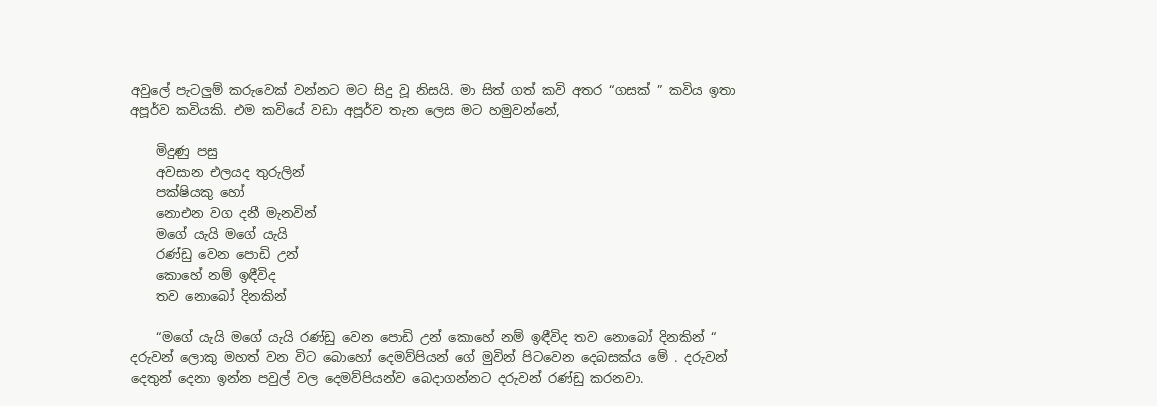අවුලේ පැටලුම් කරුවෙක් වන්නට මට සිදු වූ නිසයි. මා සිත් ගත් කවි අතර “ගසක් ” කවිය ඉතා අපූර්ව කවියකි. එම කවියේ වඩා අපූර්ව තැන ලෙස මට හමුවන්නේ,

    මිදුණු පසු
    අවසාන එලයද තුරුලින්
    පක්ෂියකු හෝ
    නොඑන වග දනී මැනවින්
    මගේ යැයි මගේ යැයි
    රණ්ඩු වෙන පොඩි උන්
    කොහේ නම් ඉඳීවිද
    තව නොබෝ දිනකින්

    “මගේ යැයි මගේ යැයි රණ්ඩු වෙන පොඩි උන් කොහේ නම් ඉඳීවිද තව නොබෝ දිනකින් “ දරුවන් ලොකු මහත් වන විට බොහෝ දෙමව්පියන් ගේ මුවින් පිටවෙන දෙබසක්ය මේ . දරුවන් දෙතුන් දෙනා ඉන්න පවුල් වල දෙමව්පියන්ව බෙදාගන්නට දරුවන් රණ්ඩු කරනවා.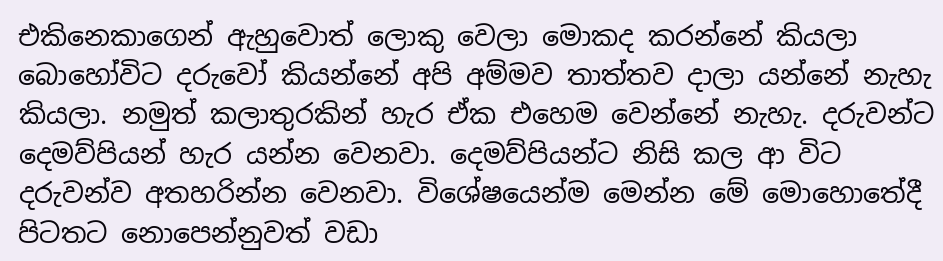එකිනෙකාගෙන් ඇහුවොත් ලොකු වෙලා මොකද කරන්නේ කියලා බොහෝවිට දරුවෝ කියන්නේ අපි අම්මව තාත්තව දාලා යන්නේ නැහැ කියලා. නමුත් කලාතුරකින් හැර ඒක එහෙම වෙන්නේ නැහැ. දරුවන්ට දෙමව්පියන් හැර යන්න වෙනවා. දෙමව්පියන්ට නිසි කල ආ විට දරුවන්ව අතහරින්න වෙනවා. විශේෂයෙන්ම මෙන්න මේ මොහොතේදී පිටතට නොපෙන්නුවත් වඩා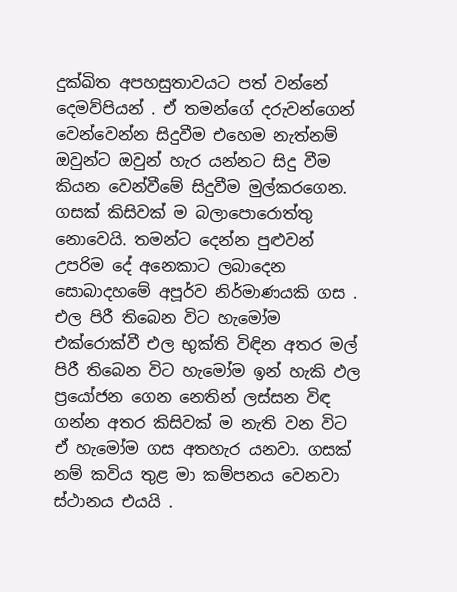දුක්ඛිත අපහසුතාවයට පත් වන්නේ දෙමව්පියන් . ඒ තමන්ගේ දරුවන්ගෙන් වෙන්වෙන්න සිදුවීම එහෙම නැත්නම් ඔවුන්ට ඔවුන් හැර යන්නට සිදු වීම කියන වෙන්වීමේ සිදුවීම මුල්කරගෙන. ගසක් කිසිවක් ම බලාපොරොත්තු නොවෙයි. තමන්ට දෙන්න පුළුවන් උපරිම දේ අනෙකාට ලබාදෙන සොබාදහමේ අපූර්ව නිර්මාණයකි ගස . එල පිරී තිබෙන විට හැමෝම එක්රොක්වී එල භුක්ති විඳින අතර මල් පිරී තිබෙන විට හැමෝම ඉන් හැකි ඵල ප්‍රයෝජන ගෙන නෙතින් ලස්සන විඳ ගන්න අතර කිසිවක් ම නැති වන විට ඒ හැමෝම ගස අතහැර යනවා. ගසක් නම් කවිය තුළ මා කම්පනය වෙනවා ස්ථානය එයයි .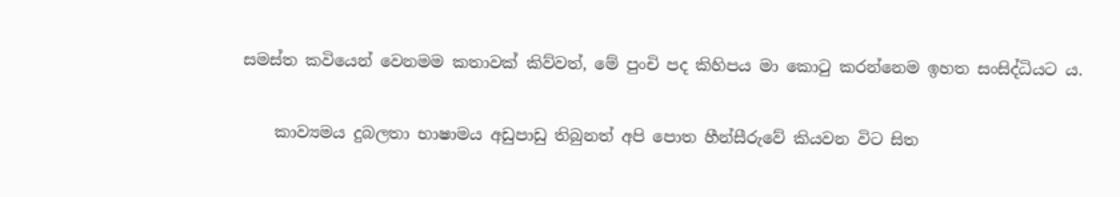සමස්ත කවියෙන් වෙනමම කතාවක් කිව්වත්, මේ පුංචි පද කිහිපය මා කොටු කරන්නෙම ඉහත සංසිද්ධියට ය.

    කාව්‍යමය දුබලතා භාෂාමය අඩුපාඩු තිබුනත් අපි පොත හීන්සීරුවේ කියවන විට සිත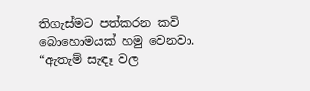තිගැස්මට පත්කරන කවි බොහොමයක් හමු වෙනවා. “ඇතැම් සැඳෑ වල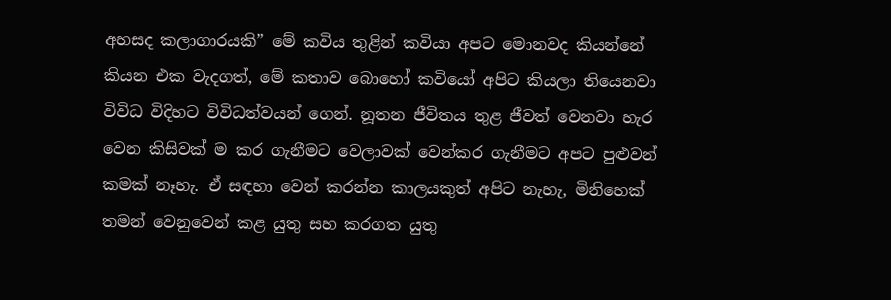අහසද කලාගාරයකි” මේ කවිය තුළින් කවියා අපට මොනවද කියන්නේ කියන එක වැදගත්, මේ කතාව බොහෝ කවියෝ අපිට කියලා තියෙනවා විවිධ විදිහට විවිධත්වයන් ගෙන්. නූතන ජීවිතය තුළ ජීවත් වෙනවා හැර වෙන කිසිවක් ම කර ගැනීමට වෙලාවක් වෙන්කර ගැනීමට අපට පුළුවන් කමක් නෑහැ. ඒ සඳහා වෙන් කරන්න කාලයකුත් අපිට නැහැ, මිනිහෙක් තමන් වෙනුවෙන් කළ යුතු සහ කරගත යුතු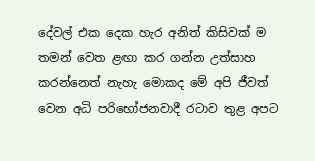දේවල් එක දෙක හැර අනිත් කිසිවක් ම තමන් වෙත ළඟා කර ගන්න උත්සාහ කරන්නෙත් නැහැ මොකද මේ අපි ජීවත් වෙන අධි පරිභෝජනවාදී රටාව තුළ අපට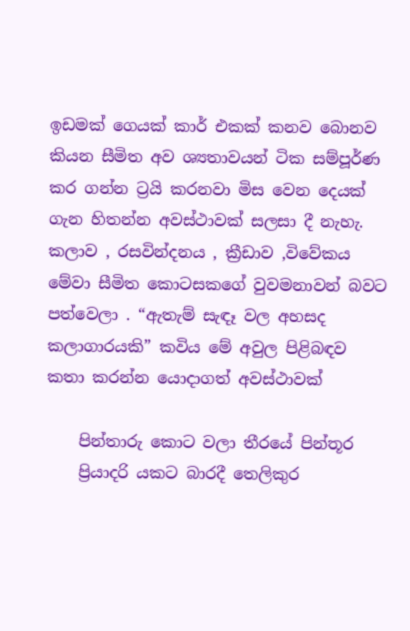ඉඩමක් ගෙයක් කාර් එකක් කනව බොනව කියන සීමිත අව ශ්‍යතාවයන් ටික සම්පූර්ණ කර ගන්න ට්‍රයි කරනවා මිස වෙන දෙයක් ගැන හිතන්න අවස්ථාවක් සලසා දී නැහැ. කලාව , රසවින්දනය , ක්‍රීඩාව ,විවේකය මේවා සීමිත කොටසකගේ වුවමනාවන් බවට පත්වෙලා . “ඇතැම් සැඳෑ වල අහසද කලාගාරයකි” කවිය මේ අවුල පිළිබඳව කතා කරන්න යොදාගත් අවස්ථාවක්

    පින්තාරු කොට වලා තීරයේ පින්තූර
    ප්‍රියාදරි යකට බාරදී තෙලිකුර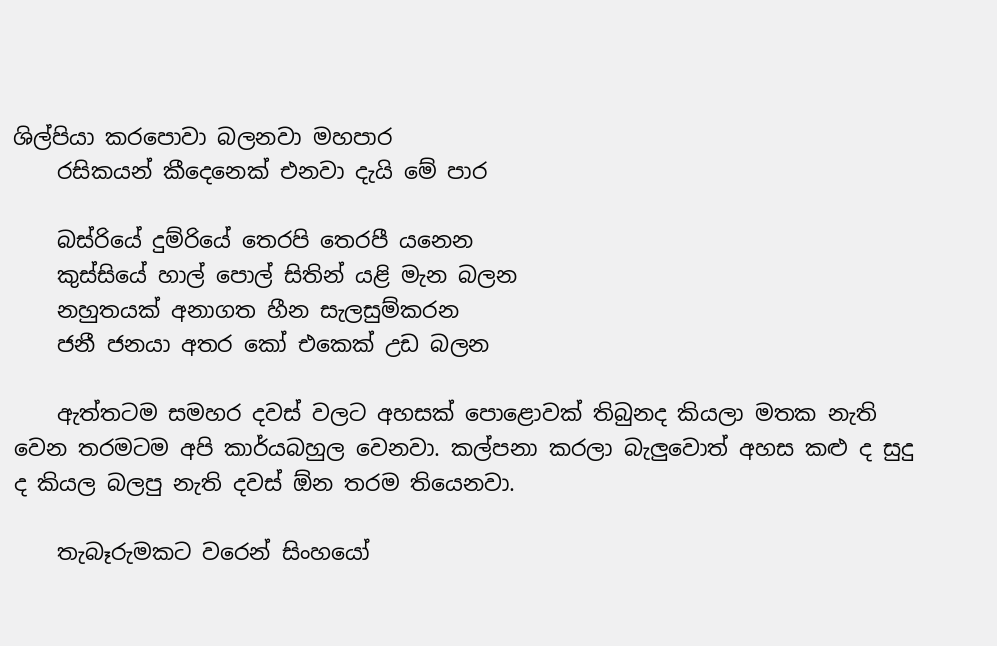ශිල්පියා කරපොවා බලනවා මහපාර
    රසිකයන් කීදෙනෙක් එනවා දැයි මේ පාර

    බස්රියේ දුම්රියේ තෙරපි තෙරපී යනෙන
    කුස්සියේ හාල් පොල් සිතින් යළි මැන බලන
    නහුතයක් අනාගත හීන සැලසුම්කරන
    ජනී ජනයා අතර කෝ එකෙක් උඩ බලන

    ඇත්තටම සමහර දවස් වලට අහසක් පොළොවක් තිබුනද කියලා මතක නැති වෙන තරමටම අපි කාර්යබහුල වෙනවා. කල්පනා කරලා බැලුවොත් අහස කළු ද සුදු ද කියල බලපු නැති දවස් ඕන තරම තියෙනවා.

    තැබෑරුමකට වරෙන් සිංහයෝ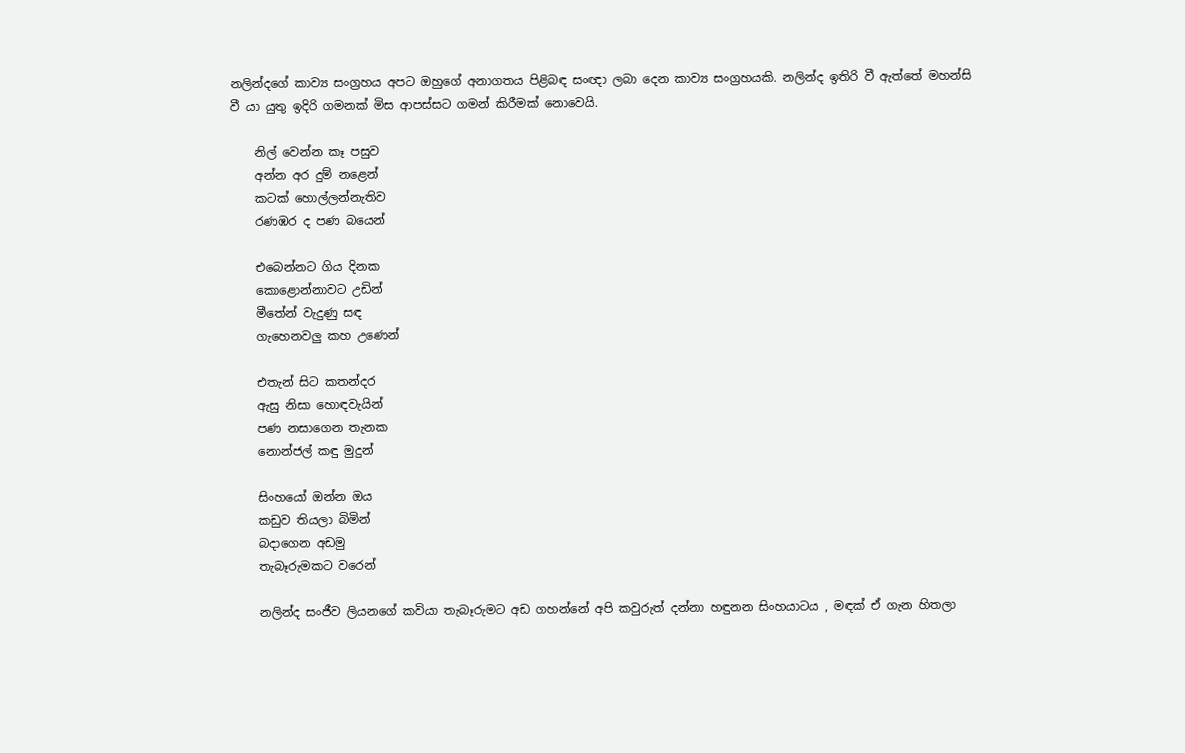නලින්දගේ කාව්‍ය සංග්‍රහය අපට ඔහුගේ අනාගතය පිළිබඳ සංඥා ලබා දෙන කාව්‍ය සංග්‍රහයකි. නලින්ද ඉතිරි වී ඇත්තේ මහන්සි වී යා යුතු ඉදිරි ගමනක් මිස ආපස්සට ගමන් කිරීමක් නොවෙයි.

    නිල් වෙන්න කෑ පසුව
    අන්න අර දුම් නළෙන්
    කටක් හොල්ලන්නැතිව
    රණඹර ද පණ බයෙන්

    එබෙන්නට ගිය දිනක
    කොළොන්නාවට උඩින්
    මීතේන් වැදුණු සඳ
    ගැහෙනවලු කහ උණෙන්

    එතැන් සිට කතන්දර
    ඇසු නිසා හොඳවැයින්
    පණ නසාගෙන තැනක
    නොන්ජල් කඳු මුදුන්

    සිංහයෝ ඔන්න ඔය
    කඩුව තියලා බිමින්
    බදාගෙන අඩමු
    තැබෑරුමකට වරෙන්

    නලින්ද සංජීව ලියනගේ කවියා තැබෑරුමට අඩ ගහන්නේ අපි කවුරුත් දන්නා හඳුනන සිංහයාටය , මඳක් ඒ ගැන හිතලා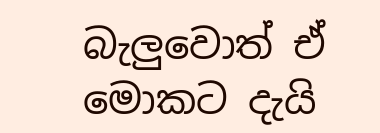බැලුවොත් ඒ මොකට දැයි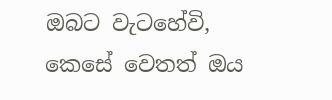ඔබට වැටහේවි, කෙසේ වෙතත් ඔය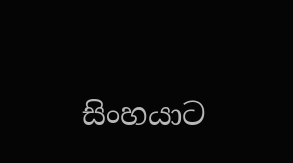සිංහයාට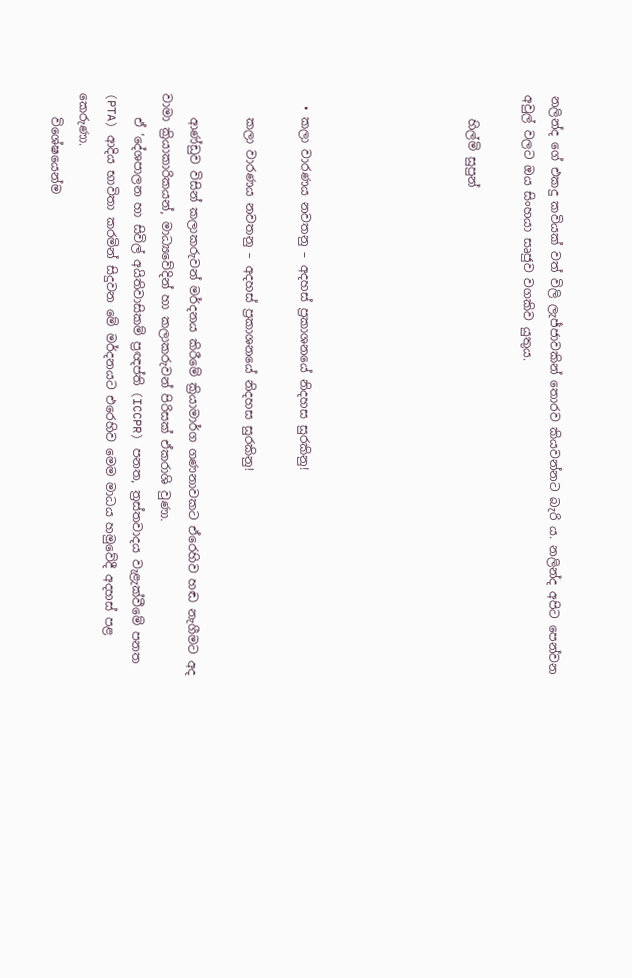නලින්ද ගේ එකදු කවියක් වත් විලි ලැජ්ජාවකින් තොරව කියවන්නට බැරි ය. නලින්ද අපිට පෙන්වන අවුල් වලට ඔය සිංහයා සෘජුව වගකිව යුතුය.

    හිල්මි සුපුන්





  • කලා වාරණය නවතනු – අදහස් ප්‍රකාශනයේ නිදහස සුරකිනු!

    කලා වාරණය නවතනු – අදහස් ප්‍රකාශනයේ නිදහස සුරකිනු!

    ආණ්ඩුව විසින් කලාකරුවන් මර්දනය කිරීමේ ක්‍රියාමාර්ග ගණනාවකට ඒරෙහිව හඬ නැගීමට අද වාමා ක්‍රියාකාරිකයන්, මාධ්‍යවේදින් හා කලාකරුවන් පිරිසක් ඒකරාශි වුණා.
    ඒ ‘දේශපාලන හා සිවිල් අයිතිවාසිකම් ප්‍රඥප්ති (ICCPR) පනත, ත්‍රස්තවාදය වැළැක්වීමේ පනත (PTA) ආදිය භාවිතා කරමින් සිදුවන මේ මර්දනයට එරෙහිව මෙම මාධය හමුවේදී අදහස් පළ කෙරුණා.
    විශේෂයෙන්ම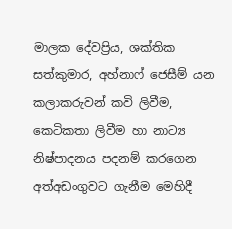මාලක දේවප්‍රිය, ශක්තික සත්කුමාර, අහ්නාෆ් ජෙසීම් යන කලාකරුවන් කවි ලිවීම, කෙටිකතා ලිවීම හා නාට්‍ය නිෂ්පාදනය පදනම් කරගෙන අත්අඩංගුවට ගැනීම මෙහිදී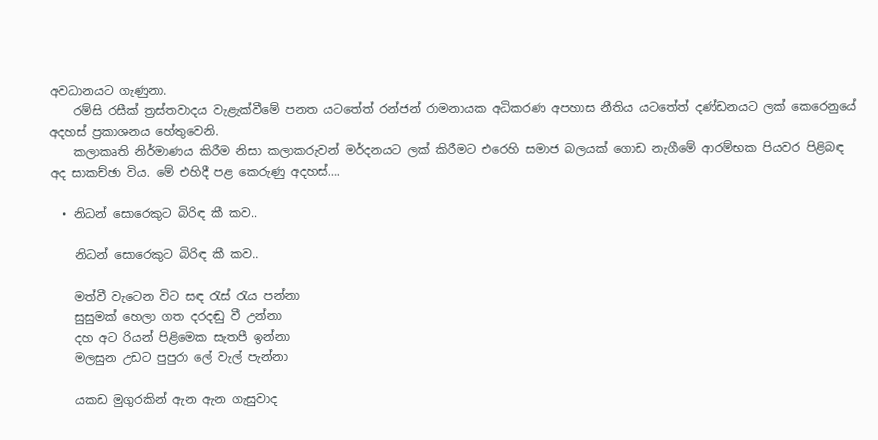අවධානයට ගැණුනා.
    රම්සි රසීක් ත්‍රස්තවාදය වැළැක්වීමේ පනත යටතේත් රන්ජන් රාමනායක අධිකරණ අපහාස නීතිය යටතේත් දණ්ඩනයට ලක් කෙරෙනුයේ අදහස් ප්‍රකාශනය හේතුවෙනි.
    කලාකෘති නිර්මාණය කිරීම නිසා කලාකරුවන් මර්දනයට ලක් කිරීමට එරෙහි සමාජ බලයක් ගොඩ නැගීමේ ආරම්භක පියවර පිළිබඳ අද සාකච්ඡා විය. මේ එහිදී පළ කෙරුණු අදහස්….

  • නිධන් සොරෙකුට බිරිඳ කී කව..

    නිධන් සොරෙකුට බිරිඳ කී කව..

    මත්වී වැටෙන විට සඳ රැස් රැය පන්නා
    සුසුමක් හෙලා ගත දරදඬු වී උන්නා
    දහ අට රියන් පිළිමෙක සැතපී ඉන්නා
    මලසුන උඩට පුපුරා ලේ වැල් පැන්නා

    යකඩ මුගුරකින් ඇන ඇන ගැසුවාද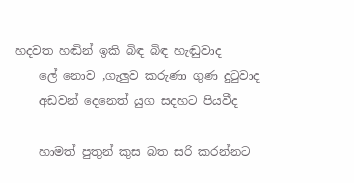හදවත හඬින් ඉකි බිඳ බිඳ හැඬුවාද
    ලේ නොව ,ගැලුව කරුණා ගුණ දුටුවාද
    අඩවන් දෙනෙත් යුග සදහට පියවීද

    හාමත් පුතුන් කුස බත සරි කරන්නට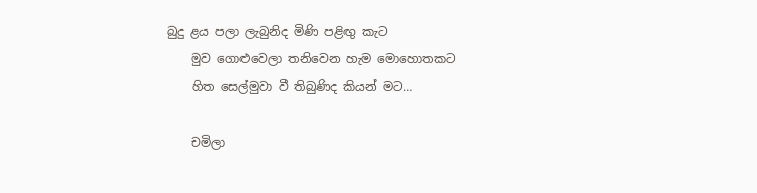බුදු ළය පලා ලැබුනිද මිණි පළිඟු කැට
    මුව ගොළුවෙලා තනිවෙන හැම මොහොතකට
    හිත සෙල්මුවා වී තිබුණිද කියන් මට…

    චමිලා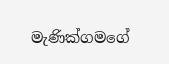මැණික්ගමගේ